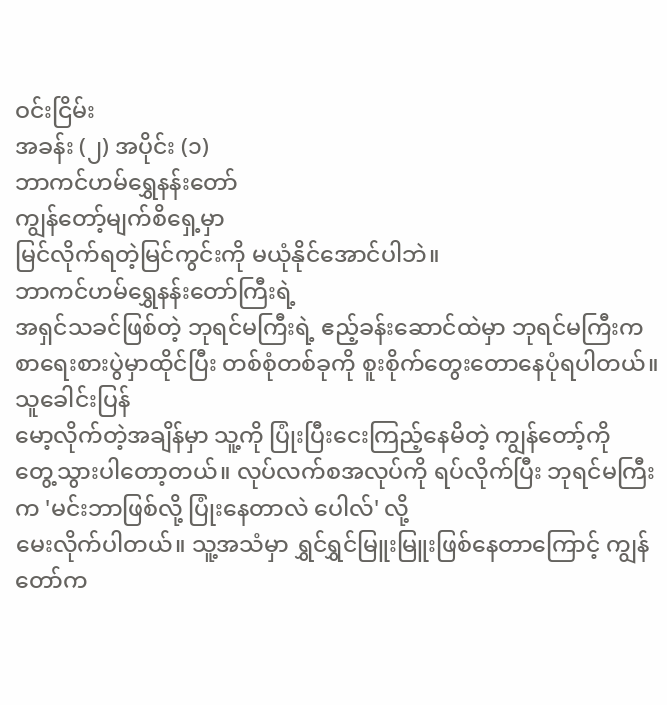ဝင်းငြိမ်း
အခန်း (၂) အပိုင်း (၁)
ဘာကင်ဟမ်ရွှေနန်းတော်
ကျွန်တော့်မျက်စိရှေ့မှာ
မြင်လိုက်ရတဲ့မြင်ကွင်းကို မယုံနိုင်အောင်ပါဘဲ။
ဘာကင်ဟမ်ရွှေနန်းတော်ကြီးရဲ့
အရှင်သခင်ဖြစ်တဲ့ ဘုရင်မကြီးရဲ့ ဧည့်ခန်းဆောင်ထဲမှာ ဘုရင်မကြီးက
စာရေးစားပွဲမှာထိုင်ပြီး တစ်စုံတစ်ခုကို စူးစိုက်တွေးတောနေပုံရပါတယ်။ သူခေါင်းပြန်
မော့လိုက်တဲ့အချိန်မှာ သူ့ကို ပြုံးပြီးငေးကြည့်နေမိတဲ့ ကျွန်တော့်ကို
တွေ့သွားပါတော့တယ်။ လုပ်လက်စအလုပ်ကို ရပ်လိုက်ပြီး ဘုရင်မကြီးက 'မင်းဘာဖြစ်လို့ ပြုံးနေတာလဲ ပေါလ်' လို့
မေးလိုက်ပါတယ်။ သူ့အသံမှာ ရွှင်ရွှင်မြူးမြူးဖြစ်နေတာကြောင့် ကျွန်တော်က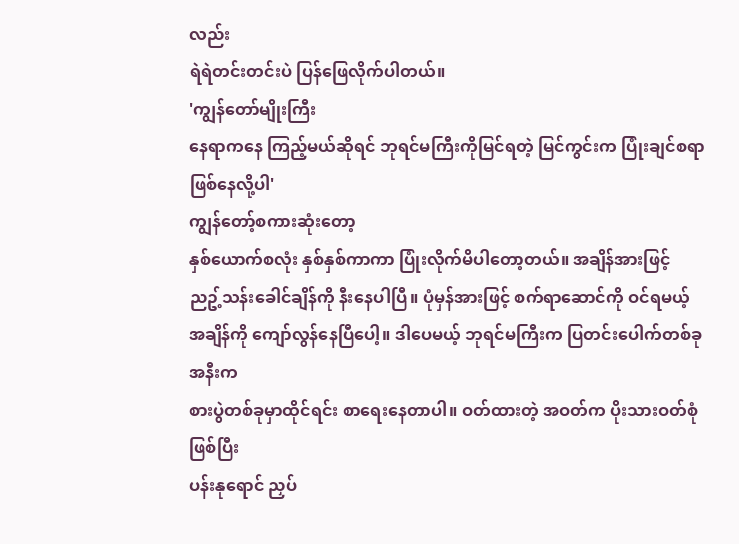လည်း
ရဲရဲတင်းတင်းပဲ ပြန်ဖြေလိုက်ပါတယ်။
'ကျွန်တော်မျိုးကြီး
နေရာကနေ ကြည့်မယ်ဆိုရင် ဘုရင်မကြီးကိုမြင်ရတဲ့ မြင်ကွင်းက ပြုံးချင်စရာဖြစ်နေလို့ပါ'
ကျွန်တော့်စကားဆုံးတော့
နှစ်ယောက်စလုံး နှစ်နှစ်ကာကာ ပြုံးလိုက်မိပါတော့တယ်။ အချိန်အားဖြင့်
ညဥ့်သန်းခေါင်ချိန်ကို နီးနေပါပြီ။ ပုံမှန်အားဖြင့် စက်ရာဆောင်ကို ဝင်ရမယ့်
အချိန်ကို ကျော်လွန်နေပြီပေါ့။ ဒါပေမယ့် ဘုရင်မကြီးက ပြတင်းပေါက်တစ်ခုအနီးက
စားပွဲတစ်ခုမှာထိုင်ရင်း စာရေးနေတာပါ။ ဝတ်ထားတဲ့ အဝတ်က ပိုးသားဝတ်စုံဖြစ်ပြီး
ပန်းနုရောင် ညှပ်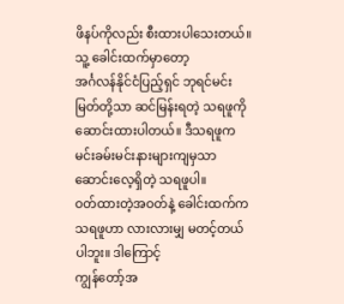ဖိနပ်ကိုလည်း စီးထားပါသေးတယ်။ သူ့ ခေါင်းထက်မှာတော့
အင်္ဂလန်နိုင်ငံပြည့်ရှင် ဘုရင်မင်းမြတ်တို့သာ ဆင်မြန်းရတဲ့ သရဖူကို
ဆောင်းထားပါတယ်။ ဒီသရဖူက မင်းခမ်းမင်းနားများကျမှသာ ဆောင်းလေ့ရှိတဲ့ သရဖူပါ။
ဝတ်ထားတဲ့အဝတ်နဲ့ ခေါင်းထက်က သရဖူဟာ လားလားမျှ မတင့်တယ်ပါဘူး။ ဒါကြောင့်
ကျွန်တော့်အ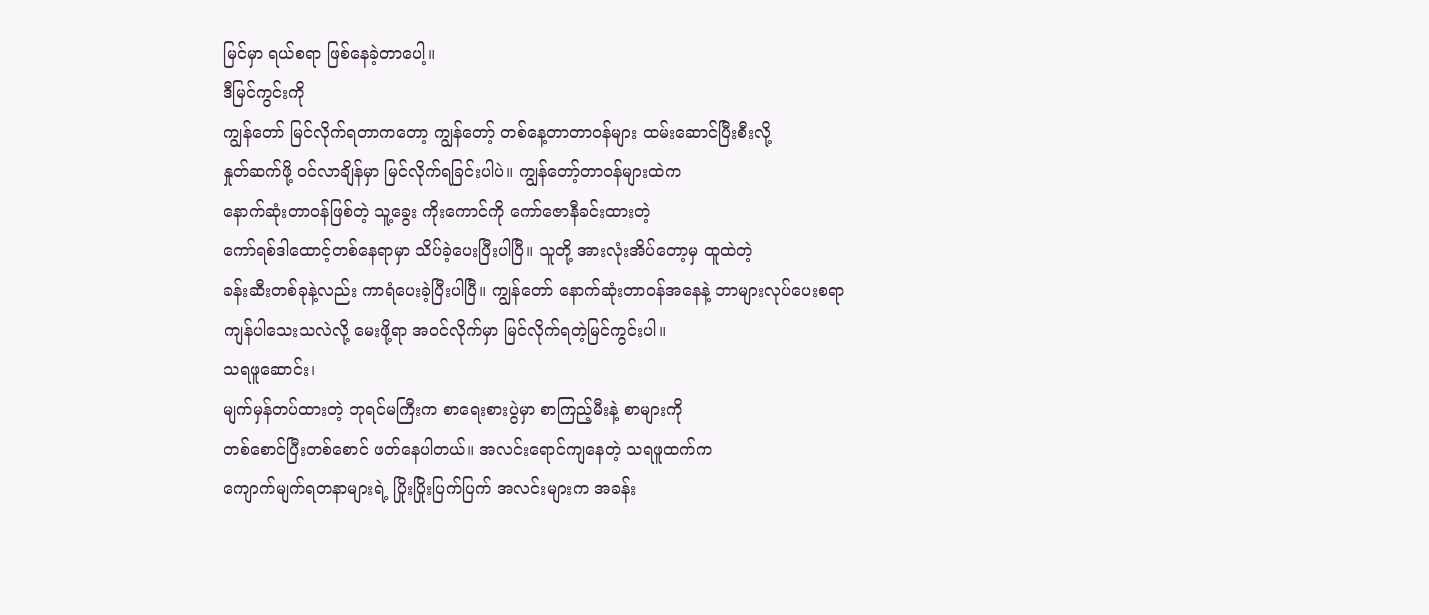မြင်မှာ ရယ်စရာ ဖြစ်နေခဲ့တာပေါ့။
ဒီမြင်ကွင်းကို
ကျွန်တော် မြင်လိုက်ရတာကတော့ ကျွန်တော့် တစ်နေ့တာတာဝန်များ ထမ်းဆောင်ပြီးစီးလို့
နှုတ်ဆက်ဖို့ ဝင်လာချိန်မှာ မြင်လိုက်ရခြင်းပါပဲ။ ကျွန်တော့်တာဝန်များထဲက
နောက်ဆုံးတာဝန်ဖြစ်တဲ့ သူ့ခွေး ကိုးကောင်ကို ကော်ဇောနီခင်းထားတဲ့
ကော်ရစ်ဒါထောင့်တစ်နေရာမှာ သိပ်ခဲ့ပေးပြီးပါပြီ။ သူတို့ အားလုံးအိပ်တော့မှ ထူထဲတဲ့
ခန်းဆီးတစ်ခုနဲ့လည်း ကာရံပေးခဲ့ပြီးပါပြီ။ ကျွန်တော် နောက်ဆုံးတာဝန်အနေနဲ့ ဘာများလုပ်ပေးစရာ
ကျန်ပါသေးသလဲလို့ မေးဖို့ရာ အဝင်လိုက်မှာ မြင်လိုက်ရတဲ့မြင်ကွင်းပါ။
သရဖူဆောင်း၊
မျက်မှန်တပ်ထားတဲ့ ဘုရင်မကြီးက စာရေးစားပွဲမှာ စာကြည့်မီးနဲ့ စာများကို
တစ်စောင်ပြီးတစ်စောင် ဖတ်နေပါတယ်။ အလင်းရောင်ကျနေတဲ့ သရဖူထက်က
ကျောက်မျက်ရတနာများရဲ့ ပြိုးပြိုးပြက်ပြက် အလင်းများက အခန်း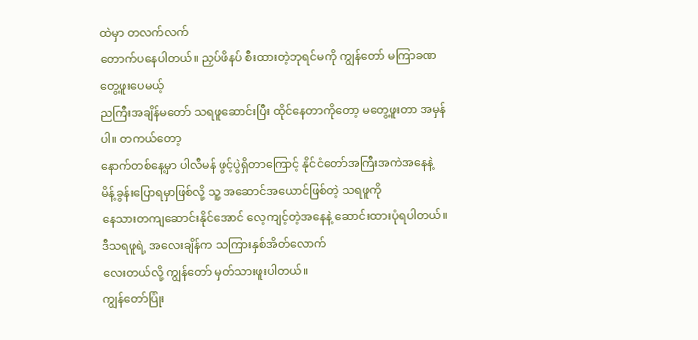ထဲမှာ တလက်လက်
တောက်ပနေပါတယ်။ ညှပ်ဖိနပ် စီးထားတဲ့ဘုရင်မကို ကျွန်တော် မကြာခဏ တွေ့ဖူးပေမယ့်
ညကြီးအချိန်မတော် သရဖူဆောင်းပြီး ထိုင်နေတာကိုတော့ မတွေ့ဖူးတာ အမှန်ပါ။ တကယ်တော့
နောက်တစ်နေ့မှာ ပါလီမန် ဖွင့်ပွဲရှိတာကြောင့် နိုင်ငံတော်အကြီးအကဲအနေနဲ့
မိန့်ခွန်းပြောရမှာဖြစ်လို့ သူ့ အဆောင်အယောင်ဖြစ်တဲ့ သရဖူကို
နေသားတကျဆောင်းနိုင်အောင် လေ့ကျင့်တဲ့အနေနဲ့ ဆောင်းထားပုံရပါတယ်။ ဒီသရဖူရဲ့ အလေးချိန်က သကြားနှစ်အိတ်လောက်
လေးတယ်လို့ ကျွန်တော် မှတ်သားဖူးပါတယ်။
ကျွန်တော်ပြုံး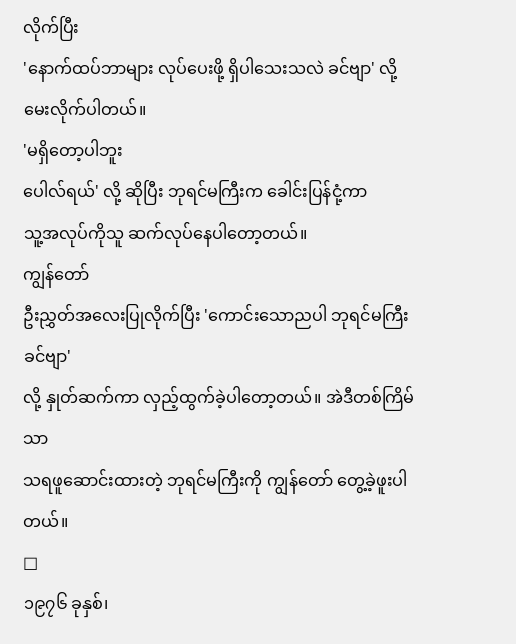လိုက်ပြီး
'နောက်ထပ်ဘာများ လုပ်ပေးဖို့ ရှိပါသေးသလဲ ခင်ဗျာ' လို့ မေးလိုက်ပါတယ်။
'မရှိတော့ပါဘူး
ပေါလ်ရယ်' လို့ ဆိုပြီး ဘုရင်မကြီးက ခေါင်းပြန်ငုံ့ကာ
သူ့အလုပ်ကိုသူ ဆက်လုပ်နေပါတော့တယ်။
ကျွန်တော်
ဦးညွှတ်အလေးပြုလိုက်ပြီး 'ကောင်းသောညပါ ဘုရင်မကြီးခင်ဗျာ'
လို့ နှုတ်ဆက်ကာ လှည့်ထွက်ခဲ့ပါတော့တယ်။ အဲဒီတစ်ကြိမ်သာ
သရဖူဆောင်းထားတဲ့ ဘုရင်မကြီးကို ကျွန်တော် တွေ့ခဲ့ဖူးပါတယ်။
□
၁၉၇၆ ခုနှစ်၊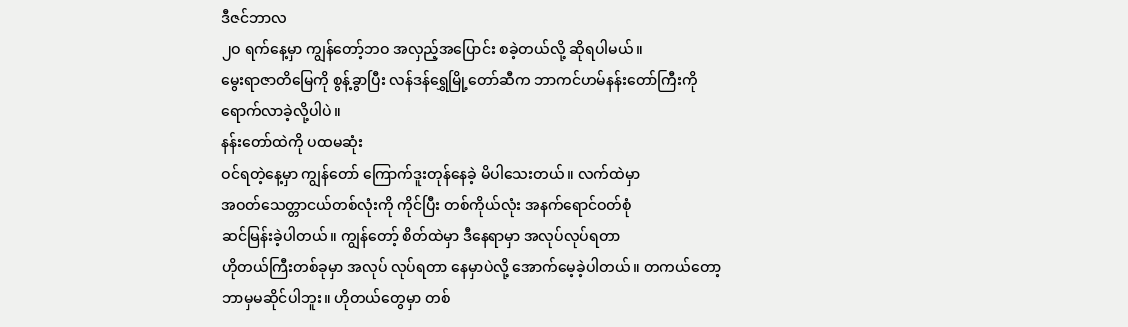ဒီဇင်ဘာလ
၂ဝ ရက်နေ့မှာ ကျွန်တော့်ဘဝ အလှည့်အပြောင်း စခဲ့တယ်လို့ ဆိုရပါမယ်။
မွေးရာဇာတိမြေကို စွန့်ခွာပြီး လန်ဒန်ရွှေမြို့တော်ဆီက ဘာကင်ဟမ်နန်းတော်ကြီးကို
ရောက်လာခဲ့လို့ပါပဲ။
နန်းတော်ထဲကို ပထမဆုံး
ဝင်ရတဲ့နေ့မှာ ကျွန်တော် ကြောက်ဒူးတုန်နေခဲ့ မိပါသေးတယ်။ လက်ထဲမှာ
အဝတ်သေတ္တာငယ်တစ်လုံးကို ကိုင်ပြီး တစ်ကိုယ်လုံး အနက်ရောင်ဝတ်စုံ
ဆင်မြန်းခဲ့ပါတယ်။ ကျွန်တော့် စိတ်ထဲမှာ ဒီနေရာမှာ အလုပ်လုပ်ရတာ
ဟိုတယ်ကြီးတစ်ခုမှာ အလုပ် လုပ်ရတာ နေမှာပဲလို့ အောက်မေ့ခဲ့ပါတယ်။ တကယ်တော့
ဘာမှမဆိုင်ပါဘူး။ ဟိုတယ်တွေမှာ တစ်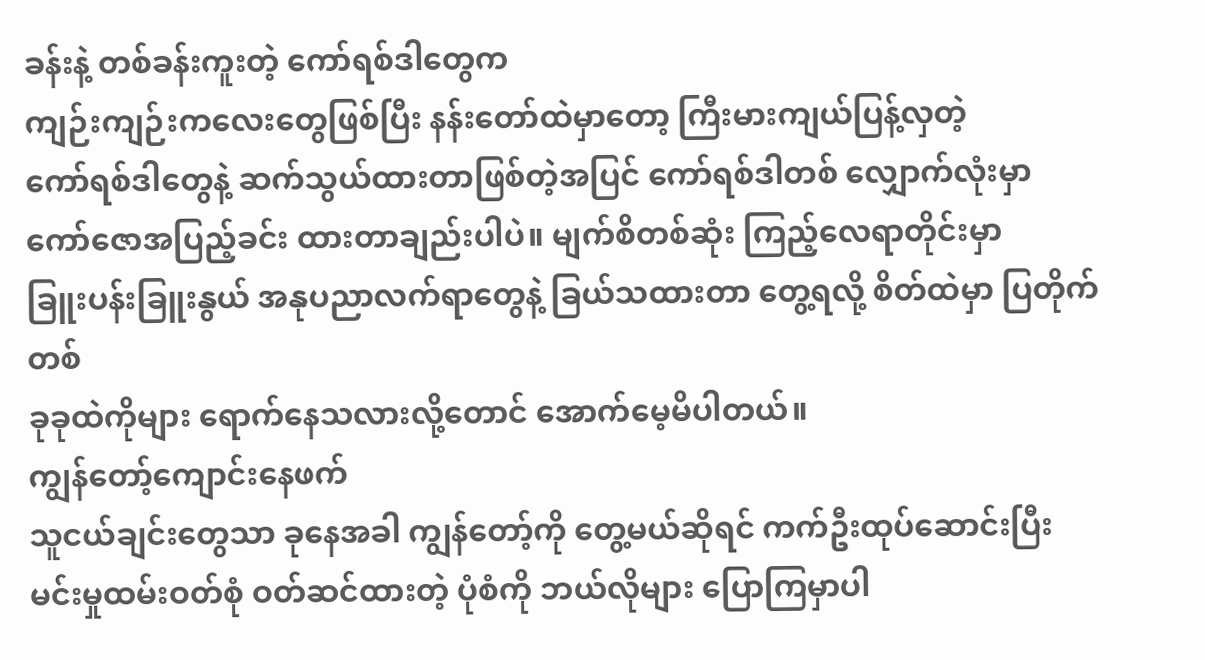ခန်းနဲ့ တစ်ခန်းကူးတဲ့ ကော်ရစ်ဒါတွေက
ကျဉ်းကျဉ်းကလေးတွေဖြစ်ပြီး နန်းတော်ထဲမှာတော့ ကြီးမားကျယ်ပြန့်လှတဲ့
ကော်ရစ်ဒါတွေနဲ့ ဆက်သွယ်ထားတာဖြစ်တဲ့အပြင် ကော်ရစ်ဒါတစ် လျှောက်လုံးမှာ
ကော်ဇောအပြည့်ခင်း ထားတာချည်းပါပဲ။ မျက်စိတစ်ဆုံး ကြည့်လေရာတိုင်းမှာ
ခြူးပန်းခြူးနွယ် အနုပညာလက်ရာတွေနဲ့ ခြယ်သထားတာ တွေ့ရလို့ စိတ်ထဲမှာ ပြတိုက်တစ်
ခုခုထဲကိုများ ရောက်နေသလားလို့တောင် အောက်မေ့မိပါတယ်။
ကျွန်တော့်ကျောင်းနေဖက်
သူငယ်ချင်းတွေသာ ခုနေအခါ ကျွန်တော့်ကို တွေ့မယ်ဆိုရင် ကက်ဦးထုပ်ဆောင်းပြီး
မင်းမှုထမ်းဝတ်စုံ ဝတ်ဆင်ထားတဲ့ ပုံစံကို ဘယ်လိုများ ပြောကြမှာပါ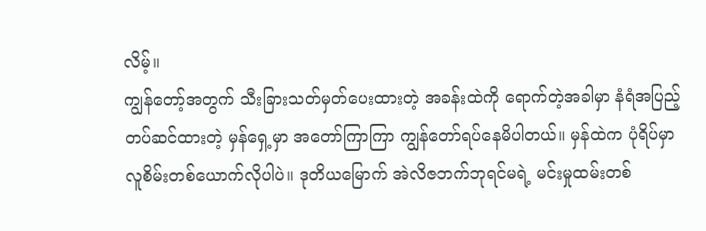လိမ့်။
ကျွန်တော့်အတွက် သီးခြားသတ်မှတ်ပေးထားတဲ့ အခန်းထဲကို ရောက်တဲ့အခါမှာ နံရံအပြည့်
တပ်ဆင်ထားတဲ့ မှန်ရှေ့မှာ အတော်ကြာကြာ ကျွန်တော်ရပ်နေမိပါတယ်။ မှန်ထဲက ပုံရိပ်မှာ
လူစိမ်းတစ်ယောက်လိုပါပဲ။ ဒုတိယမြောက် အဲလိဇဘက်ဘုရင်မရဲ့ မင်းမှုထမ်းတစ်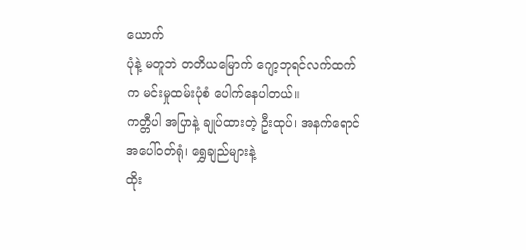ယောက်
ပုံနဲ့ မတူဘဲ တတိယမြောက် ဂျော့ဘုရင်လက်ထက်က မင်းမှုထမ်းပုံစံ ပေါက်နေပါတယ်။
ကတ္တီပါ အပြာနဲ့ ချုပ်ထားတဲ့ ဦးထုပ်၊ အနက်ရောင် အပေါ်ဝတ်ရုံ၊ ရွှေချည်များနဲ့
ထိုး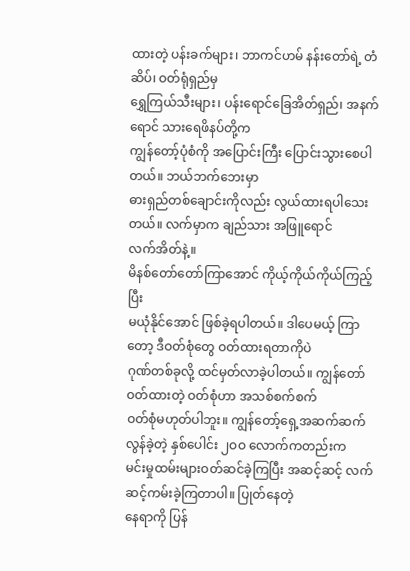ထားတဲ့ ပန်းခက်များ၊ ဘာကင်ဟမ် နန်းတော်ရဲ့ တံဆိပ်၊ ဝတ်ရုံရှည်မှ
ရွှေကြယ်သီးများ၊ ပန်းရောင်ခြေအိတ်ရှည်၊ အနက်ရောင် သားရေဖိနပ်တို့က
ကျွန်တော့်ပုံစံကို အပြောင်းကြီး ပြောင်းသွားစေပါတယ်။ ဘယ်ဘက်ဘေးမှာ
ဓားရှည်တစ်ချောင်းကိုလည်း လွယ်ထားရပါသေးတယ်။ လက်မှာက ချည်သား အဖြူရောင်
လက်အိတ်နဲ့။
မိနစ်တော်တော်ကြာအောင် ကိုယ့်ကိုယ်ကိုယ်ကြည့်ပြီး
မယုံနိုင်အောင် ဖြစ်ခဲ့ရပါတယ်။ ဒါပေမယ့် ကြာတော့ ဒီဝတ်စုံတွေ ဝတ်ထားရတာကိုပဲ
ဂုဏ်တစ်ခုလို့ ထင်မှတ်လာခဲ့ပါတယ်။ ကျွန်တော်ဝတ်ထားတဲ့ ဝတ်စုံဟာ အသစ်စက်စက်
ဝတ်စုံမဟုတ်ပါဘူး။ ကျွန်တော့်ရှေ့အဆက်ဆက် လွန်ခဲ့တဲ့ နှစ်ပေါင်း ၂ဝဝ လောက်ကတည်းက
မင်းမှုထမ်းများဝတ်ဆင်ခဲ့ကြပြီး အဆင့်ဆင့် လက်ဆင့်ကမ်းခဲ့ကြတာပါ။ ပြုတ်နေတဲ့
နေရာကို ပြန်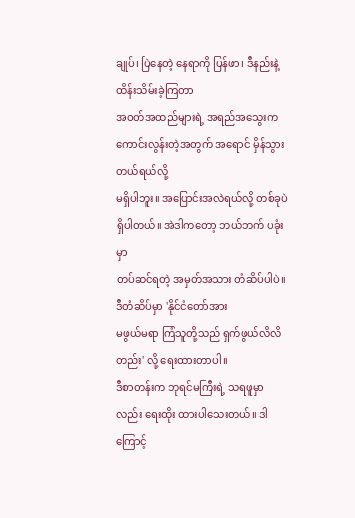ချုပ်၊ ပြဲနေတဲ့ နေရာကို ပြန်ဖာ၊ ဒီနည်းနဲ့ ထိန်းသိမ်းခဲ့ကြတာ
အဝတ်အထည်များရဲ့ အရည်အသွေးက ကောင်းလွန်းတဲ့အတွက် အရောင် မှိန်သွားတယ်ရယ်လို့
မရှိပါဘူး။ အပြောင်းအလဲရယ်လို့ တစ်ခုပဲ ရှိပါတယ်။ အဲဒါကတော့ ဘယ်ဘက် ပခုံးမှာ
တပ်ဆင်ရတဲ့ အမှတ်အသား တံဆိပ်ပါပဲ။ ဒီတံဆိပ်မှာ 'နိုင်ငံတော်အား
မဖွယ်မရာ ကြံသူတို့သည် ရှက်ဖွယ်လိလိတည်း' လို့ ရေးထားတာပါ။
ဒီစာတန်းက ဘုရင်မကြီးရဲ့ သရဖူမှာလည်း ရေးထိုး ထားပါသေးတယ်။ ဒါကြောင့်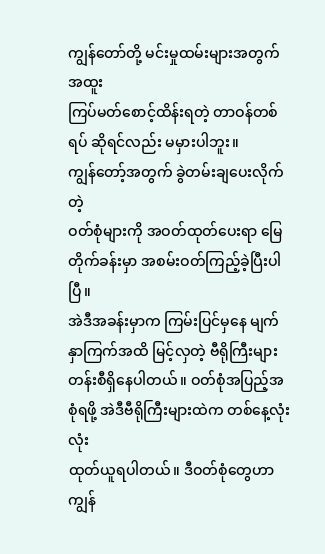ကျွန်တော်တို့ မင်းမှုထမ်းများအတွက် အထူး
ကြပ်မတ်စောင့်ထိန်းရတဲ့ တာဝန်တစ်ရပ် ဆိုရင်လည်း မမှားပါဘူး။
ကျွန်တော့်အတွက် ခွဲတမ်းချပေးလိုက်တဲ့
ဝတ်စုံများကို အဝတ်ထုတ်ပေးရာ မြေတိုက်ခန်းမှာ အစမ်းဝတ်ကြည့်ခဲ့ပြီးပါပြီ။
အဲဒီအခန်းမှာက ကြမ်းပြင်မှနေ မျက်နှာကြက်အထိ မြင့်လှတဲ့ ဗီရိုကြီးများ
တန်းစီရှိနေပါတယ်။ ဝတ်စုံအပြည့်အစုံရဖို့ အဲဒီဗီရိုကြီးများထဲက တစ်နေ့လုံးလုံး
ထုတ်ယူရပါတယ်။ ဒီဝတ်စုံတွေဟာ ကျွန်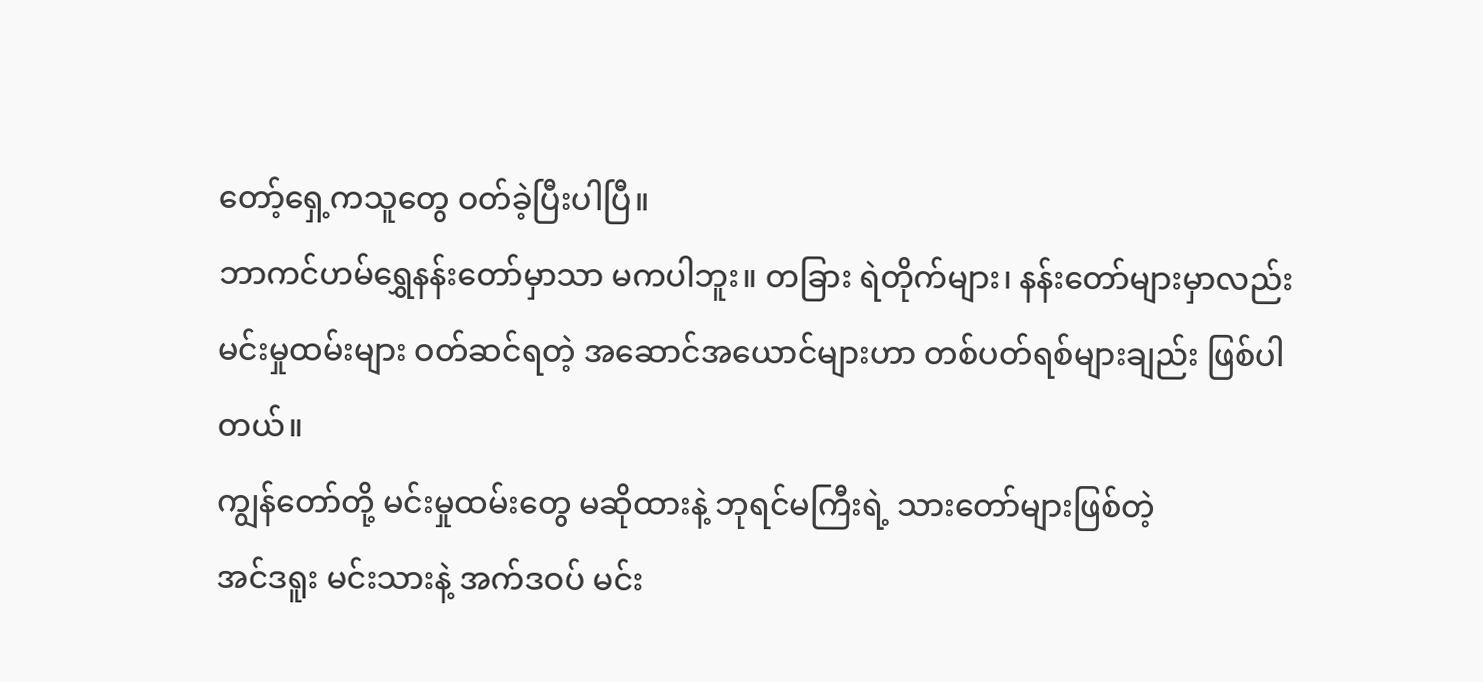တော့်ရှေ့ကသူတွေ ဝတ်ခဲ့ပြီးပါပြီ။
ဘာကင်ဟမ်ရွှေနန်းတော်မှာသာ မကပါဘူး။ တခြား ရဲတိုက်များ၊ နန်းတော်များမှာလည်း
မင်းမှုထမ်းများ ဝတ်ဆင်ရတဲ့ အဆောင်အယောင်များဟာ တစ်ပတ်ရစ်များချည်း ဖြစ်ပါတယ်။
ကျွန်တော်တို့ မင်းမှုထမ်းတွေ မဆိုထားနဲ့ ဘုရင်မကြီးရဲ့ သားတော်များဖြစ်တဲ့
အင်ဒရူး မင်းသားနဲ့ အက်ဒဝပ် မင်း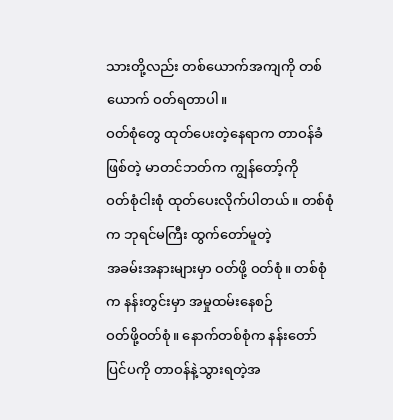သားတို့လည်း တစ်ယောက်အကျကို တစ်ယောက် ဝတ်ရတာပါ။
ဝတ်စုံတွေ ထုတ်ပေးတဲ့နေရာက တာဝန်ခံဖြစ်တဲ့ မာတင်ဘတ်က ကျွန်တော့်ကို
ဝတ်စုံငါးစုံ ထုတ်ပေးလိုက်ပါတယ်။ တစ်စုံက ဘုရင်မကြီး ထွက်တော်မူတဲ့
အခမ်းအနားများမှာ ဝတ်ဖို့ ဝတ်စုံ။ တစ်စုံက နန်းတွင်းမှာ အမှုထမ်းနေစဉ်
ဝတ်ဖို့ဝတ်စုံ။ နောက်တစ်စုံက နန်းတော်ပြင်ပကို တာဝန်နဲ့သွားရတဲ့အ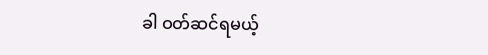ခါ ဝတ်ဆင်ရမယ့်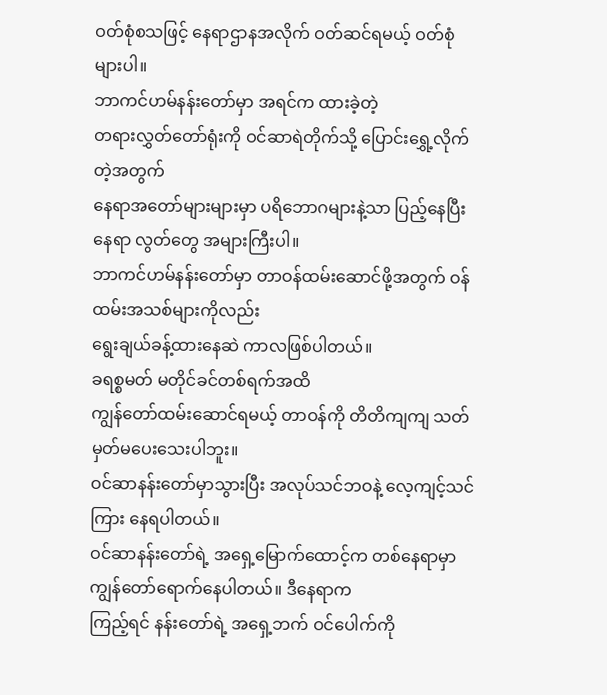ဝတ်စုံစသဖြင့် နေရာဌာနအလိုက် ဝတ်ဆင်ရမယ့် ဝတ်စုံ များပါ။
ဘာကင်ဟမ်နန်းတော်မှာ အရင်က ထားခဲ့တဲ့
တရားလွှတ်တော်ရုံးကို ဝင်ဆာရဲတိုက်သို့ ပြောင်းရွှေ့လိုက်တဲ့အတွက်
နေရာအတော်များများမှာ ပရိဘောဂများနဲ့သာ ပြည့်နေပြီး နေရာ လွတ်တွေ အများကြီးပါ။
ဘာကင်ဟမ်နန်းတော်မှာ တာဝန်ထမ်းဆောင်ဖို့အတွက် ဝန်ထမ်းအသစ်များကိုလည်း
ရွေးချယ်ခန့်ထားနေဆဲ ကာလဖြစ်ပါတယ်။
ခရစ္စမတ် မတိုင်ခင်တစ်ရက်အထိ
ကျွန်တော်ထမ်းဆောင်ရမယ့် တာဝန်ကို တိတိကျကျ သတ်မှတ်မပေးသေးပါဘူး။
ဝင်ဆာနန်းတော်မှာသွားပြီး အလုပ်သင်ဘဝနဲ့ လေ့ကျင့်သင်ကြား နေရပါတယ်။
ဝင်ဆာနန်းတော်ရဲ့ အရှေ့မြောက်ထောင့်က တစ်နေရာမှာ ကျွန်တော်ရောက်နေပါတယ်။ ဒီနေရာက
ကြည့်ရင် နန်းတော်ရဲ့ အရှေ့ဘက် ဝင်ပေါက်ကို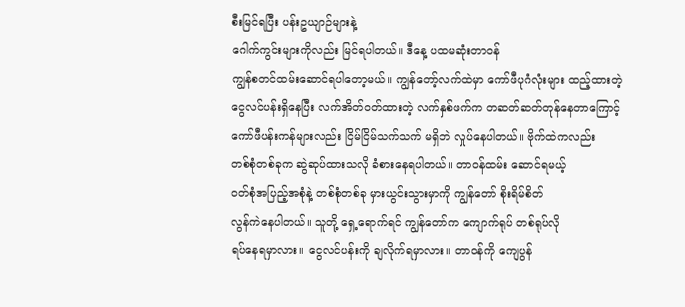စီးမြင်ရပြီး ပန်းဥယျာဉ်များနဲ့
ဂေါက်ကွင်းများကိုလည်း မြင်ရပါတယ်။ ဒီနေ့ ပထမဆုံးတာဝန်
ကျွန်စတင်ထမ်းဆောင်ရပါတော့မယ်။ ကျွန်တော့်လက်ထဲမှာ ကော်ဖီပုဂံလုံးများ ထည့်ထားတဲ့
ငွေလင်ပန်းရှိနေပြီး လက်အိတ်ဝတ်ထားတဲ့ လက်နှစ်ဖက်က တဆတ်ဆတ်တုန်နေတာကြောင့်
ကော်ဖီပန်းကန်များလည်း ငြိမ်ငြိမ်သက်သက် မရှိဘဲ လှုပ်နေပါတယ်။ ဗိုက်ထဲကလည်း
တစ်စုံတစ်ခုက ဆွဲဆုပ်ထားသလို ခံစားနေရပါတယ်။ တာဝန်ထမ်း ဆောင်ရမယ့်
ဝတ်စုံအပြည့်အစုံနဲ့ တစ်စုံတစ်ခု မှားယွင်းသွားမှာကို ကျွန်တော် စိုးရိမ်စိတ်
လွန်ကဲနေပါတယ်။ သူတို့ ရှေ့ရောက်ရင် ကျွန်တော်က ကျောက်ရုပ် တစ်ရုပ်လို
ရပ်နေရမှာလား။ ငွေလင်ပန်းကို ချလိုက်ရမှာလား။ တာဝန်ကို ကျေပွန်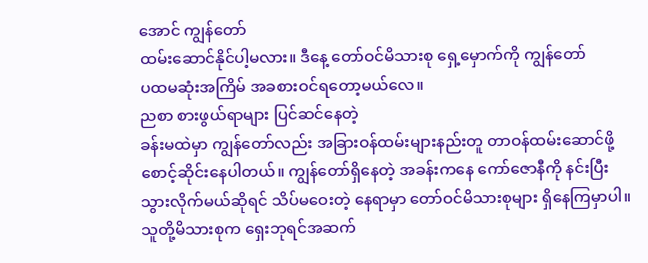အောင် ကျွန်တော်
ထမ်းဆောင်နိုင်ပါ့မလား။ ဒီနေ့ တော်ဝင်မိသားစု ရှေ့မှောက်ကို ကျွန်တော်
ပထမဆုံးအကြိမ် အခစားဝင်ရတော့မယ်လေ။
ညစာ စားဖွယ်ရာများ ပြင်ဆင်နေတဲ့
ခန်းမထဲမှာ ကျွန်တော်လည်း အခြားဝန်ထမ်းများနည်းတူ တာဝန်ထမ်းဆောင်ဖို့
စောင့်ဆိုင်းနေပါတယ်။ ကျွန်တော်ရှိနေတဲ့ အခန်းကနေ ကော်ဇောနီကို နင်းပြီး
သွားလိုက်မယ်ဆိုရင် သိပ်မဝေးတဲ့ နေရာမှာ တော်ဝင်မိသားစုများ ရှိနေကြမှာပါ။
သူတို့မိသားစုက ရှေးဘုရင်အဆက်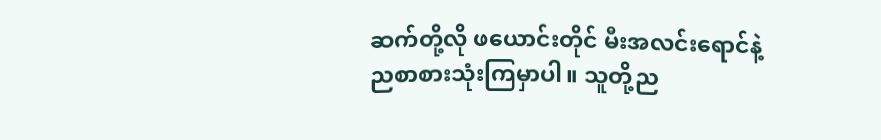ဆက်တို့လို ဖယောင်းတိုင် မီးအလင်းရောင်နဲ့
ညစာစားသုံးကြမှာပါ။ သူတို့ည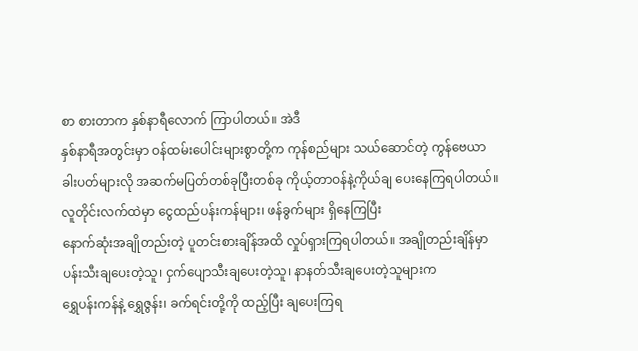စာ စားတာက နှစ်နာရီလောက် ကြာပါတယ်။ အဲဒီ
နှစ်နာရီအတွင်းမှာ ဝန်ထမ်းပေါင်းများစွာတို့က ကုန်စည်များ သယ်ဆောင်တဲ့ ကွန်ဗေယာ
ခါးပတ်များလို အဆက်မပြတ်တစ်ခုပြီးတစ်ခု ကိုယ့်တာဝန်နဲ့ကိုယ်ချ ပေးနေကြရပါတယ်။
လူတိုင်းလက်ထဲမှာ ငွေထည်ပန်းကန်များ၊ ဖန်ခွက်များ ရှိနေကြပြီး
နောက်ဆုံးအချိုတည်းတဲ့ ပူတင်းစားချိန်အထိ လှုပ်ရှားကြရပါတယ်။ အချိုတည်းချိန်မှာ
ပန်းသီးချပေးတဲ့သူ၊ ငှက်ပျောသီးချပေးတဲ့သူ၊ နာနတ်သီးချပေးတဲ့သူများက
ရွှေပန်းကန်နဲ့ ရွှေဇွန်း၊ ခက်ရင်းတို့ကို ထည့်ပြီး ချပေးကြရ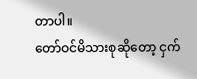တာပါ။
တော်ဝင်မိသားစုဆိုတော့ ငှက်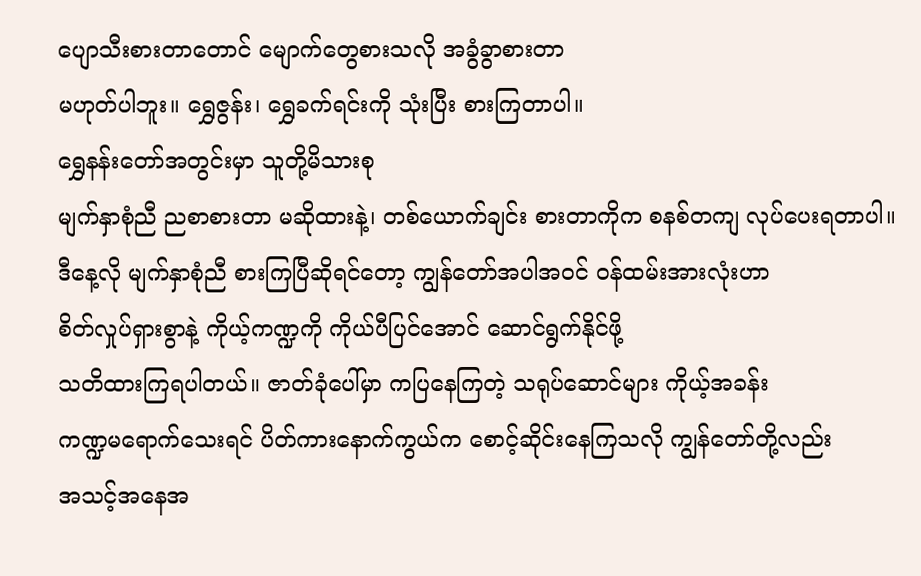ပျောသီးစားတာတောင် မျောက်တွေစားသလို အခွံခွာစားတာ
မဟုတ်ပါဘူး။ ရွှေဇွန်း၊ ရွှေခက်ရင်းကို သုံးပြီး စားကြတာပါ။
ရွှေနန်းတော်အတွင်းမှာ သူတို့မိသားစု
မျက်နှာစုံညီ ညစာစားတာ မဆိုထားနဲ့၊ တစ်ယောက်ချင်း စားတာကိုက စနစ်တကျ လုပ်ပေးရတာပါ။
ဒီနေ့လို မျက်နှာစုံညီ စားကြပြီဆိုရင်တော့ ကျွန်တော်အပါအဝင် ဝန်ထမ်းအားလုံးဟာ
စိတ်လှုပ်ရှားစွာနဲ့ ကိုယ့်ကဏ္ဍကို ကိုယ်ပီပြင်အောင် ဆောင်ရွက်နိုင်ဖို့
သတိထားကြရပါတယ်။ ဇာတ်ခုံပေါ်မှာ ကပြနေကြတဲ့ သရုပ်ဆောင်များ ကိုယ့်အခန်း
ကဏ္ဍမရောက်သေးရင် ပိတ်ကားနောက်ကွယ်က စောင့်ဆိုင်းနေကြသလို ကျွန်တော်တို့လည်း
အသင့်အနေအ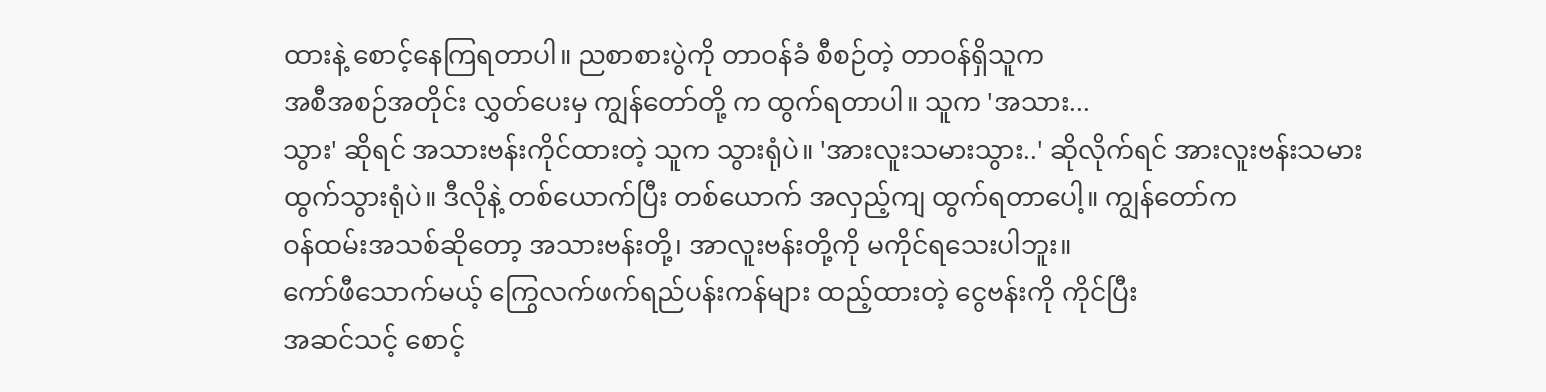ထားနဲ့ စောင့်နေကြရတာပါ။ ညစာစားပွဲကို တာဝန်ခံ စီစဉ်တဲ့ တာဝန်ရှိသူက
အစီအစဉ်အတိုင်း လွှတ်ပေးမှ ကျွန်တော်တို့ က ထွက်ရတာပါ။ သူက 'အသား...
သွား' ဆိုရင် အသားဗန်းကိုင်ထားတဲ့ သူက သွားရုံပဲ။ 'အားလူးသမားသွား..' ဆိုလိုက်ရင် အားလူးဗန်းသမား
ထွက်သွားရုံပဲ။ ဒီလိုနဲ့ တစ်ယောက်ပြီး တစ်ယောက် အလှည့်ကျ ထွက်ရတာပေါ့။ ကျွန်တော်က
ဝန်ထမ်းအသစ်ဆိုတော့ အသားဗန်းတို့၊ အာလူးဗန်းတို့ကို မကိုင်ရသေးပါဘူး။
ကော်ဖီသောက်မယ့် ကြွေလက်ဖက်ရည်ပန်းကန်များ ထည့်ထားတဲ့ ငွေဗန်းကို ကိုင်ပြီး
အဆင်သင့် စောင့်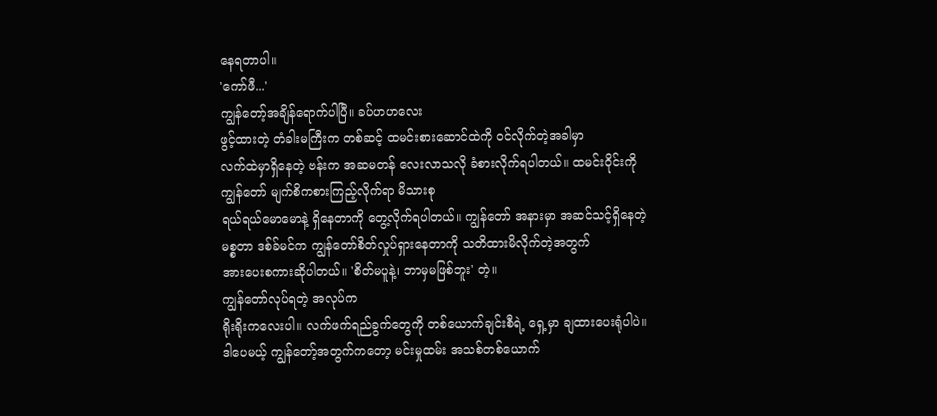နေရတာပါ။
'ကော်ဖီ...'
ကျွန်တော့်အချိန်ရောက်ပါပြီ။ ခပ်ဟဟလေး
ဖွင့်ထားတဲ့ တံခါးမကြီးက တစ်ဆင့် ထမင်းစားဆောင်ထဲကို ဝင်လိုက်တဲ့အခါမှာ
လက်ထဲမှာရှိနေတဲ့ ဗန်းက အဆမတန် လေးလာသလို ခံစားလိုက်ရပါတယ်။ ထမင်းဝိုင်းကို
ကျွန်တော် မျက်စိကစားကြည့်လိုက်ရာ မိသားစု
ရယ်ရယ်မောမောနဲ့ ရှိနေတာကို တွေ့လိုက်ရပါတယ်။ ကျွန်တော် အနားမှာ အဆင်သင့်ရှိနေတဲ့
မစ္စတာ ဒစ်ခ်မင်က ကျွန်တော်စိတ်လှုပ်ရှားနေတာကို သတိထားမိလိုက်တဲ့အတွက်
အားပေးစကားဆိုပါတယ်။ 'စိတ်မပူနဲ့၊ ဘာမှမဖြစ်ဘူး' တဲ့။
ကျွန်တော်လုပ်ရတဲ့ အလုပ်က
ရိုးရိုးကလေးပါ။ လက်ဖက်ရည်ခွက်တွေကို တစ်ယောက်ချင်းစီရဲ့ ရှေ့မှာ ချထားပေးရုံပါပဲ။
ဒါပေမယ့် ကျွန်တော့်အတွက်ကတော့ မင်းမှုထမ်း အသစ်တစ်ယောက်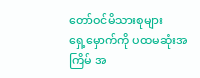တော်ဝင်မိသားစုများ
ရှေ့မှောက်ကို ပထမဆုံးအကြိမ် အ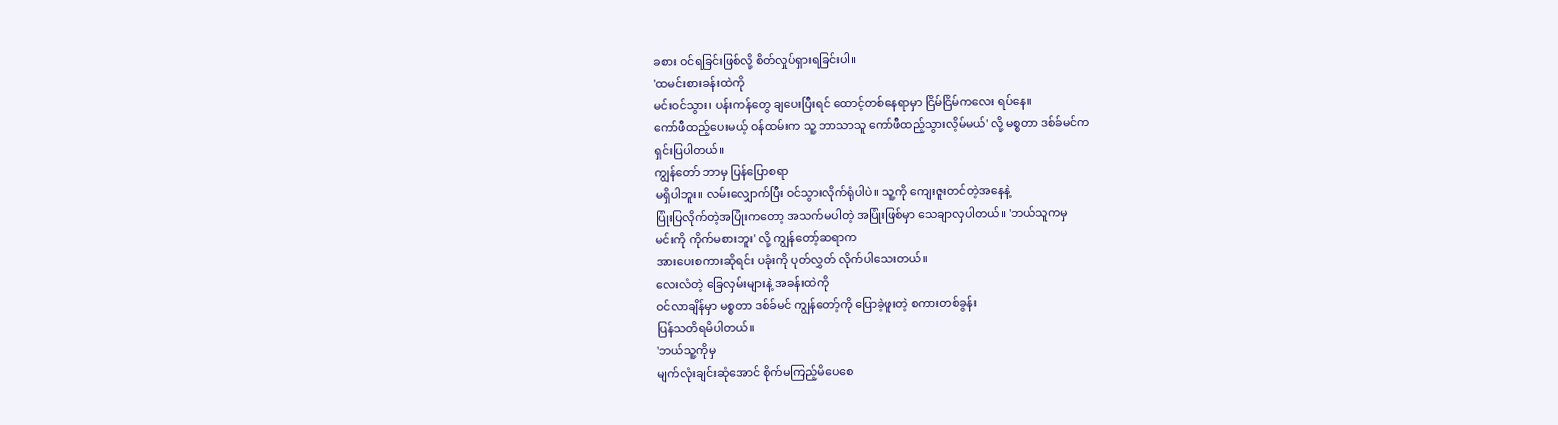ခစား ဝင်ရခြင်းဖြစ်လို့ စိတ်လှုပ်ရှားရခြင်းပါ။
'ထမင်းစားခန်းထဲကို
မင်းဝင်သွား၊ ပန်းကန်တွေ ချပေးပြီးရင် ထောင့်တစ်နေရာမှာ ငြိမ်ငြိမ်ကလေး ရပ်နေ။
ကော်ဖီထည့်ပေးမယ့် ဝန်ထမ်းက သူ့ ဘာသာသူ ကော်ဖီထည့်သွားလိ့မ်မယ်' လို့ မစ္စတာ ဒစ်ခ်မင်က
ရှင်းပြပါတယ်။
ကျွန်တော် ဘာမှ ပြန်ပြောစရာ
မရှိပါဘူး။ လမ်းလျှောက်ပြီး ဝင်သွားလိုက်ရုံပါပဲ။ သူ့ကို ကျေးဇူးတင်တဲ့အနေနဲ့
ပြုံးပြလိုက်တဲ့အပြုံးကတော့ အသက်မပါတဲ့ အပြုံးဖြစ်မှာ သေချာလှပါတယ်။ 'ဘယ်သူကမှ
မင်းကို ကိုက်မစားဘူး' လို့ ကျွန်တော့်ဆရာက
အားပေးစကားဆိုရင်း ပခုံးကို ပုတ်လွှတ် လိုက်ပါသေးတယ်။
လေးလံတဲ့ ခြေလှမ်းများနဲ့ အခန်းထဲကို
ဝင်လာချိန်မှာ မစ္စတာ ဒစ်ခ်မင် ကျွန်တော့်ကို ပြောခဲ့ဖူးတဲ့ စကားတစ်ခွန်း
ပြန်သတိရမိပါတယ်။
'ဘယ်သူ့ကိုမှ
မျက်လုံးချင်းဆုံအောင် စိုက်မကြည့်မိပေစေ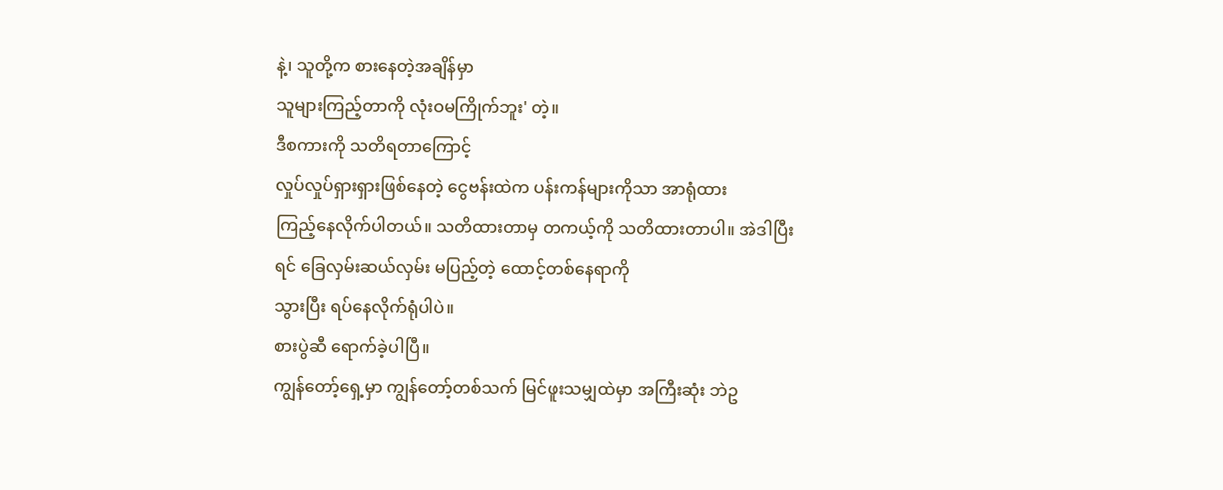နဲ့၊ သူတို့က စားနေတဲ့အချိန်မှာ
သူများကြည့်တာကို လုံးဝမကြိုက်ဘူး' တဲ့။
ဒီစကားကို သတိရတာကြောင့်
လှုပ်လှုပ်ရှားရှားဖြစ်နေတဲ့ ငွေဗန်းထဲက ပန်းကန်များကိုသာ အာရုံထား
ကြည့်နေလိုက်ပါတယ်။ သတိထားတာမှ တကယ့်ကို သတိထားတာပါ။ အဲဒါပြီးရင် ခြေလှမ်းဆယ်လှမ်း မပြည့်တဲ့ ထောင့်တစ်နေရာကို
သွားပြီး ရပ်နေလိုက်ရုံပါပဲ။
စားပွဲဆီ ရောက်ခဲ့ပါပြီ။
ကျွန်တော့်ရှေ့မှာ ကျွန်တော့်တစ်သက် မြင်ဖူးသမျှထဲမှာ အကြီးဆုံး ဘဲဥ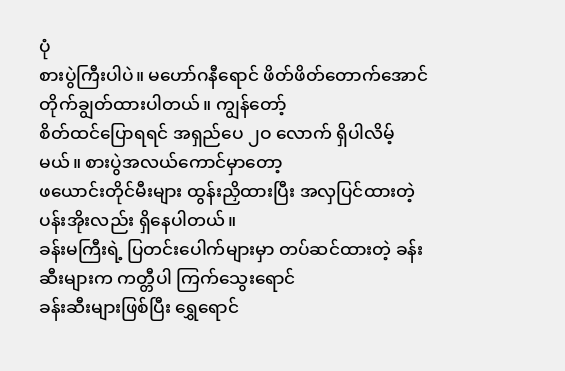ပုံ
စားပွဲကြီးပါပဲ။ မဟော်ဂနီရောင် ဖိတ်ဖိတ်တောက်အောင် တိုက်ချွတ်ထားပါတယ်။ ကျွန်တော့်
စိတ်ထင်ပြောရရင် အရှည်ပေ ၂ဝ လောက် ရှိပါလိမ့်မယ်။ စားပွဲအလယ်ကောင်မှာတော့
ဖယောင်းတိုင်မီးများ ထွန်းညှိထားပြီး အလှပြင်ထားတဲ့ ပန်းအိုးလည်း ရှိနေပါတယ်။
ခန်းမကြီးရဲ့ ပြတင်းပေါက်များမှာ တပ်ဆင်ထားတဲ့ ခန်းဆီးများက ကတ္တီပါ ကြက်သွေးရောင်
ခန်းဆီးများဖြစ်ပြီး ရွှေရောင်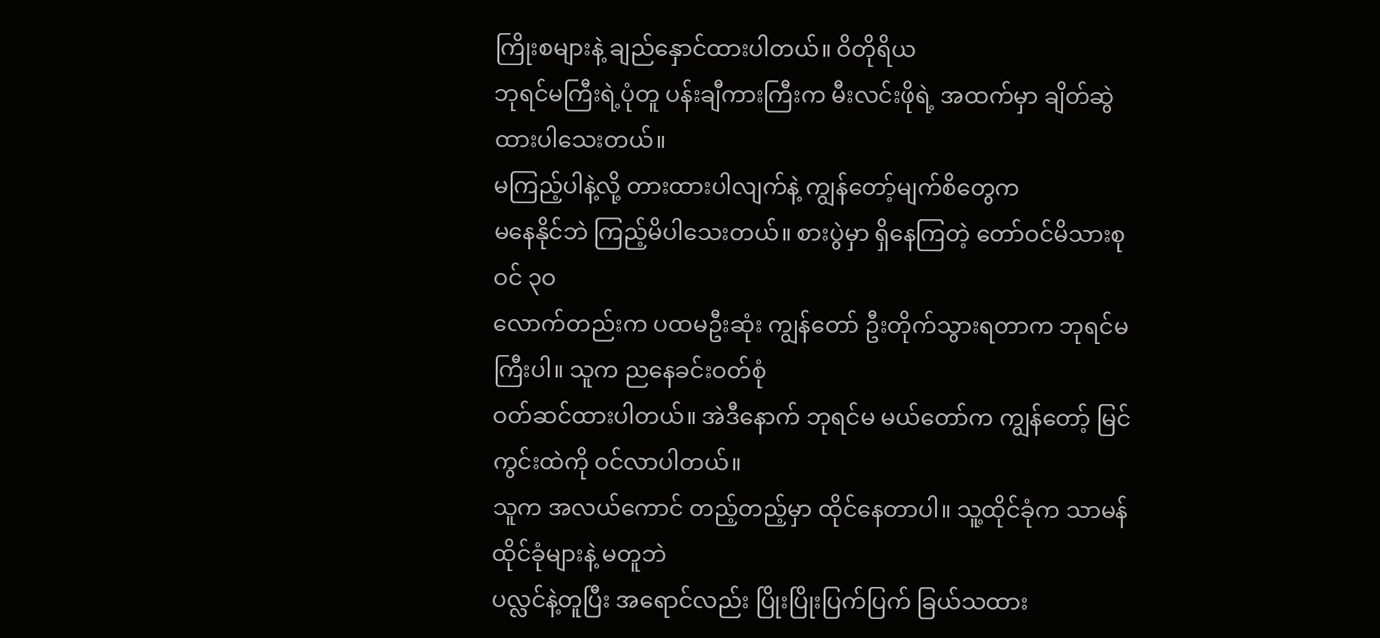ကြိုးစများနဲ့ ချည်နှောင်ထားပါတယ်။ ဝိတိုရိယ
ဘုရင်မကြီးရဲ့ပုံတူ ပန်းချီကားကြီးက မီးလင်းဖိုရဲ့ အထက်မှာ ချိတ်ဆွဲထားပါသေးတယ်။
မကြည့်ပါနဲ့လို့ တားထားပါလျက်နဲ့ ကျွန်တော့်မျက်စိတွေက
မနေနိုင်ဘဲ ကြည့်မိပါသေးတယ်။ စားပွဲမှာ ရှိနေကြတဲ့ တော်ဝင်မိသားစုဝင် ၃ဝ
လောက်တည်းက ပထမဦးဆုံး ကျွန်တော် ဦးတိုက်သွားရတာက ဘုရင်မကြီးပါ။ သူက ညနေခင်းဝတ်စုံ
ဝတ်ဆင်ထားပါတယ်။ အဲဒီနောက် ဘုရင်မ မယ်တော်က ကျွန်တော့် မြင်ကွင်းထဲကို ဝင်လာပါတယ်။
သူက အလယ်ကောင် တည့်တည့်မှာ ထိုင်နေတာပါ။ သူ့ထိုင်ခုံက သာမန်ထိုင်ခုံများနဲ့ မတူဘဲ
ပလ္လင်နဲ့တူပြီး အရောင်လည်း ပြိုးပြိုးပြက်ပြက် ခြယ်သထား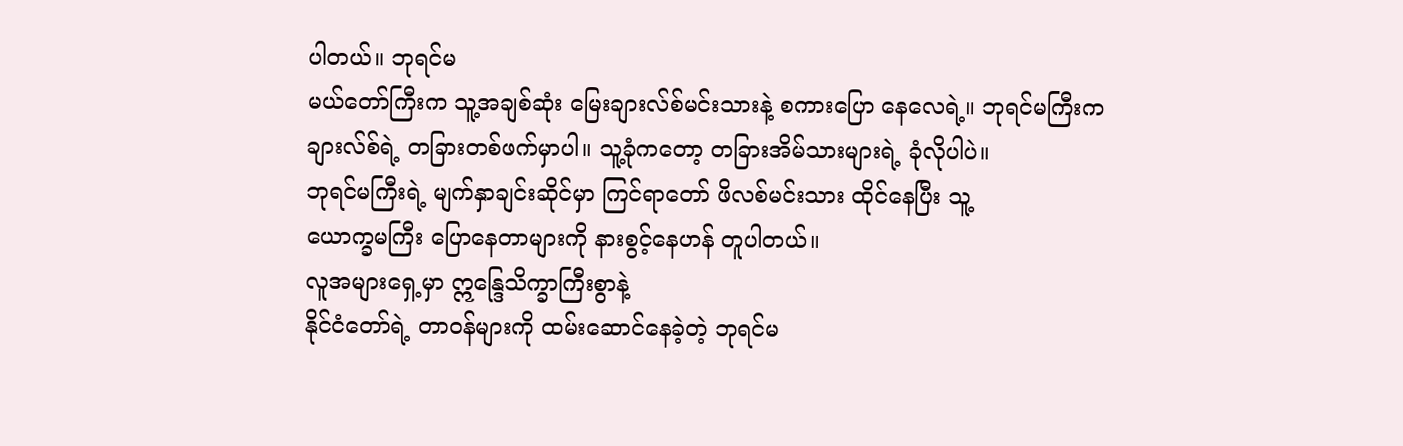ပါတယ်။ ဘုရင်မ
မယ်တော်ကြီးက သူ့အချစ်ဆုံး မြေးချားလ်စ်မင်းသားနဲ့ စကားပြော နေလေရဲ့။ ဘုရင်မကြီးက
ချားလ်စ်ရဲ့ တခြားတစ်ဖက်မှာပါ။ သူ့ခုံကတော့ တခြားအိမ်သားများရဲ့ ခုံလိုပါပဲ။
ဘုရင်မကြီးရဲ့ မျက်နှာချင်းဆိုင်မှာ ကြင်ရာတော် ဖိလစ်မင်းသား ထိုင်နေပြီး သူ့
ယောက္ခမကြီး ပြောနေတာများကို နားစွင့်နေဟန် တူပါတယ်။
လူအများရှေ့မှာ ဣန္ဒြေသိက္ခာကြီးစွာနဲ့
နိုင်ငံတော်ရဲ့ တာဝန်များကို ထမ်းဆောင်နေခဲ့တဲ့ ဘုရင်မ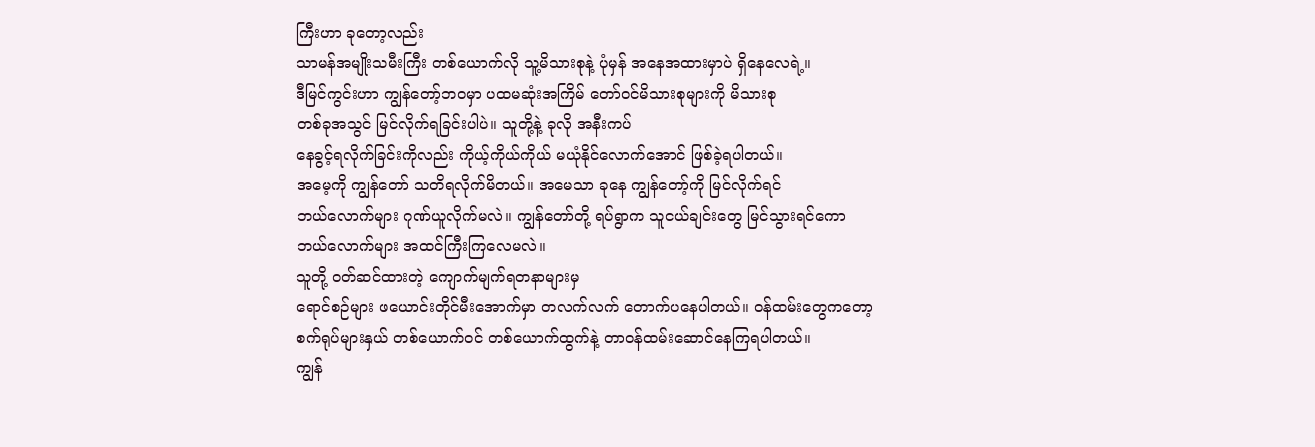ကြီးဟာ ခုတော့လည်း
သာမန်အမျိုးသမီးကြီး တစ်ယောက်လို သူ့မိသားစုနဲ့ ပုံမှန် အနေအထားမှာပဲ ရှိနေလေရဲ့။
ဒီမြင်ကွင်းဟာ ကျွန်တော့်ဘဝမှာ ပထမဆုံးအကြိမ် တော်ဝင်မိသားစုများကို မိသားစု
တစ်ခုအသွင် မြင်လိုက်ရခြင်းပါပဲ။ သူတို့နဲ့ ခုလို အနီးကပ်
နေခွင့်ရလိုက်ခြင်းကိုလည်း ကိုယ့်ကိုယ်ကိုယ် မယုံနိုင်လောက်အောင် ဖြစ်ခဲ့ရပါတယ်။
အမေ့ကို ကျွန်တော် သတိရလိုက်မိတယ်။ အမေသာ ခုနေ ကျွန်တော့်ကို မြင်လိုက်ရင်
ဘယ်လောက်များ ဂုဏ်ယူလိုက်မလဲ။ ကျွန်တော်တို့ ရပ်ရွာက သူငယ်ချင်းတွေ မြင်သွားရင်ကော
ဘယ်လောက်များ အထင်ကြီးကြလေမလဲ။
သူတို့ ဝတ်ဆင်ထားတဲ့ ကျောက်မျက်ရတနာများမှ
ရောင်စဉ်များ ဖယောင်းတိုင်မီးအောက်မှာ တလက်လက် တောက်ပနေပါတယ်။ ဝန်ထမ်းတွေကတော့
စက်ရုပ်များနှယ် တစ်ယောက်ဝင် တစ်ယောက်ထွက်နဲ့ တာဝန်ထမ်းဆောင်နေကြရပါတယ်။
ကျွန်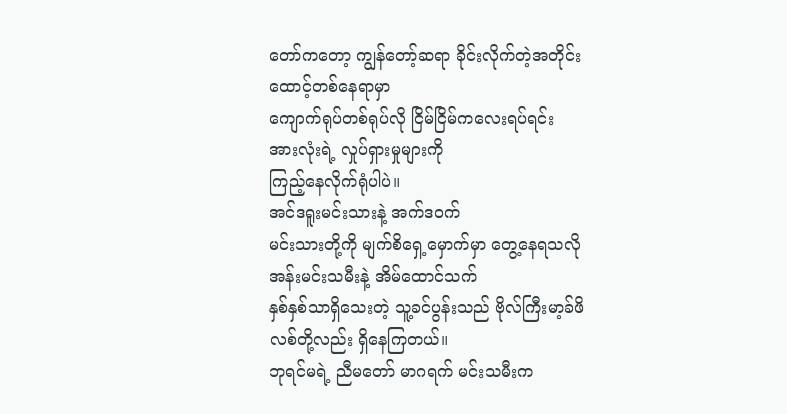တော်ကတော့ ကျွန်တော့်ဆရာ ခိုင်းလိုက်တဲ့အတိုင်း ထောင့်တစ်နေရာမှာ
ကျောက်ရုပ်တစ်ရုပ်လို ငြိမ်ငြိမ်ကလေးရပ်ရင်း အားလုံးရဲ့ လှုပ်ရှားမှုများကို
ကြည့်နေလိုက်ရုံပါပဲ။
အင်ဒရူးမင်းသားနဲ့ အက်ဒဝက်
မင်းသားတို့ကို မျက်စိရှေ့မှောက်မှာ တွေ့နေရသလို အန်းမင်းသမီးနဲ့ အိမ်ထောင်သက်
နှစ်နှစ်သာရှိသေးတဲ့ သူ့ခင်ပွန်းသည် ဗိုလ်ကြီးမာ့ခ်ဖိလစ်တို့လည်း ရှိနေကြတယ်။
ဘုရင်မရဲ့ ညီမတော် မာဂရက် မင်းသမီးက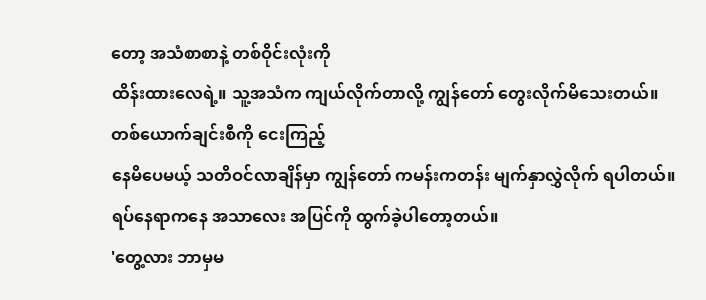တော့ အသံစာစာနဲ့ တစ်ဝိုင်းလုံးကို
ထိန်းထားလေရဲ့။ သူ့အသံက ကျယ်လိုက်တာလို့ ကျွန်တော် တွေးလိုက်မိသေးတယ်။
တစ်ယောက်ချင်းစီကို ငေးကြည့်
နေမိပေမယ့် သတိဝင်လာချိန်မှာ ကျွန်တော် ကမန်းကတန်း မျက်နှာလွှဲလိုက် ရပါတယ်။
ရပ်နေရာကနေ အသာလေး အပြင်ကို ထွက်ခဲ့ပါတော့တယ်။
'တွေ့လား ဘာမှမ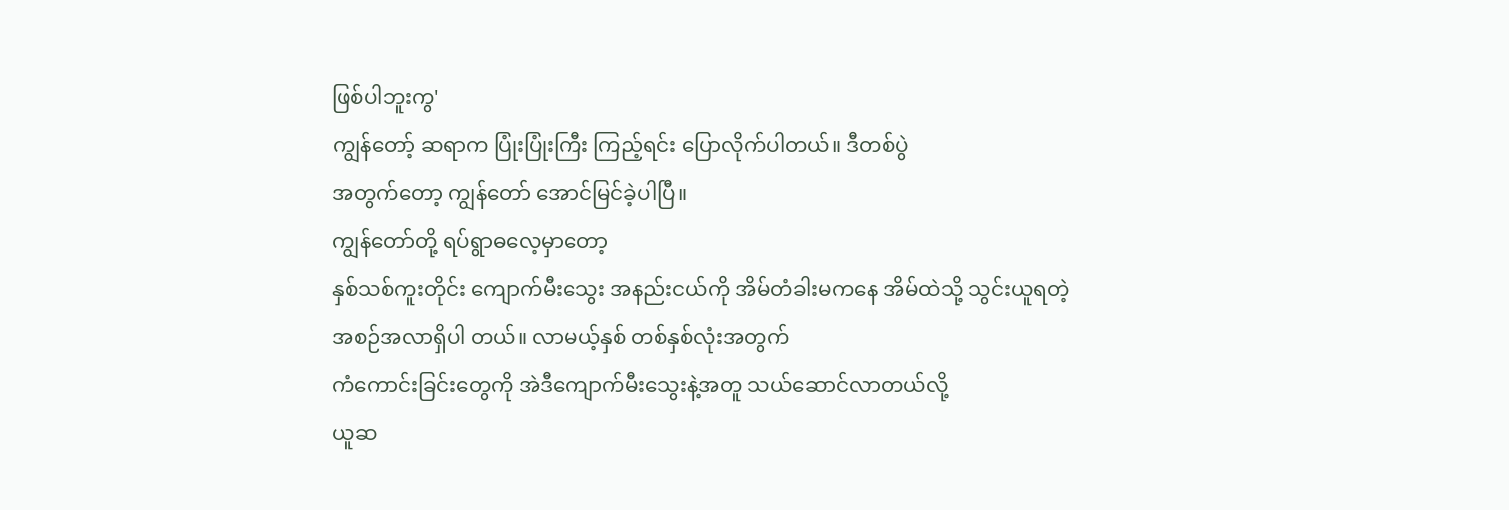ဖြစ်ပါဘူးကွ'
ကျွန်တော့် ဆရာက ပြုံးပြုံးကြီး ကြည့်ရင်း ပြောလိုက်ပါတယ်။ ဒီတစ်ပွဲ
အတွက်တော့ ကျွန်တော် အောင်မြင်ခဲ့ပါပြီ။
ကျွန်တော်တို့ ရပ်ရွာဓလေ့မှာတော့
နှစ်သစ်ကူးတိုင်း ကျောက်မီးသွေး အနည်းငယ်ကို အိမ်တံခါးမကနေ အိမ်ထဲသို့ သွင်းယူရတဲ့
အစဉ်အလာရှိပါ တယ်။ လာမယ့်နှစ် တစ်နှစ်လုံးအတွက်
ကံကောင်းခြင်းတွေကို အဲဒီကျောက်မီးသွေးနဲ့အတူ သယ်ဆောင်လာတယ်လို့
ယူဆ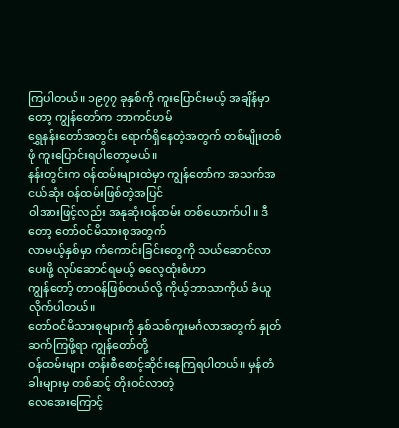ကြပါတယ်။ ၁၉၇၇ ခုနှစ်ကို ကူးပြောင်းမယ့် အချိန်မှာတော့ ကျွန်တော်က ဘာကင်ဟမ်
ရွှေနန်းတော်အတွင်း ရောက်ရှိနေတဲ့အတွက် တစ်မျိုးတစ်ဖုံ ကူးပြောင်းရပါတော့မယ်။
နန်းတွင်းက ဝန်ထမ်းများထဲမှာ ကျွန်တော်က အသက်အငယ်ဆုံး ဝန်ထမ်းဖြစ်တဲ့အပြင်
ဝါအားဖြင့်လည်း အနုဆုံးဝန်ထမ်း တစ်ယောက်ပါ။ ဒီတော့ တော်ဝင်မိသားစုအတွက်
လာမယ့်နှစ်မှာ ကံကောင်းခြင်းတွေကို သယ်ဆောင်လာပေးဖို့ လုပ်ဆောင်ရမယ့် ဓလေ့ထုံးစံဟာ
ကျွန်တော့် တာဝန်ဖြစ်တယ်လို့ ကိုယ့်ဘာသာကိုယ် ခံယူလိုက်ပါတယ်။
တော်ဝင်မိသားစုများကို နှစ်သစ်ကူးမင်္ဂလာအတွက် နှုတ်ဆက်ကြဖို့ရာ ကျွန်တော်တို့
ဝန်ထမ်းများ တန်းစီစောင့်ဆိုင်းနေကြရပါတယ်။ မှန်တံခါးများမှ တစ်ဆင့် တိုးဝင်လာတဲ့
လေအေးကြောင့်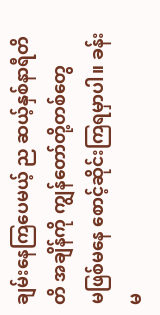ချမ်းနေကြပေမယ့် ည ဆယ့်နှစ်နာရီတိတိ အချိန်ကို ကျွန်တော်တို့တစ်တွေ
မဖြစ်မနေ စောင့်ဆိုင်းကြရမှာပါ။ ခန်းမ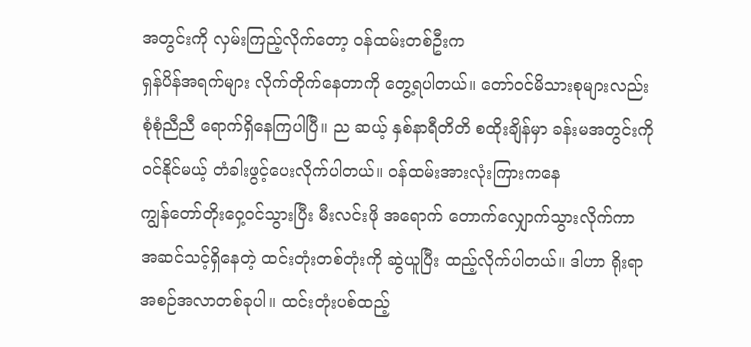အတွင်းကို လှမ်းကြည့်လိုက်တော့ ဝန်ထမ်းတစ်ဦးက
ရှန်ပိန်အရက်များ လိုက်တိုက်နေတာကို တွေ့ရပါတယ်။ တော်ဝင်မိသားစုများလည်း
စုံစုံညီညီ ရောက်ရှိနေကြပါပြီ။ ည ဆယ့် နှစ်နာရီတိတိ စထိုးချိန်မှာ ခန်းမအတွင်းကို
ဝင်နိုင်မယ့် တံခါးဖွင့်ပေးလိုက်ပါတယ်။ ဝန်ထမ်းအားလုံးကြားကနေ
ကျွန်တော်တိုးဝှေ့ဝင်သွားပြီး မီးလင်းဖို အရောက် တောက်လျှောက်သွားလိုက်ကာ
အဆင်သင့်ရှိနေတဲ့ ထင်းတုံးတစ်တုံးကို ဆွဲယူပြီး ထည့်လိုက်ပါတယ်။ ဒါဟာ ရိုးရာ
အစဉ်အလာတစ်ခုပါ။ ထင်းတုံးပစ်ထည့်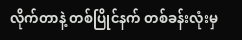လိုက်တာနဲ့ တစ်ပြိုင်နက် တစ်ခန်းလုံးမှ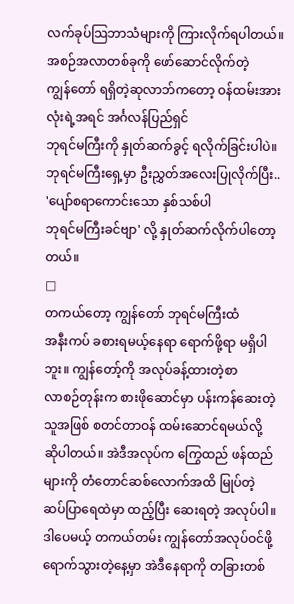လက်ခုပ်သြဘာသံများကို ကြားလိုက်ရပါတယ်။ အစဉ်အလာတစ်ခုကို ဖော်ဆောင်လိုက်တဲ့
ကျွန်တော် ရရှိတဲ့ဆုလာဘ်ကတော့ ဝန်ထမ်းအားလုံးရဲ့အရင် အင်္ဂလန်ပြည်ရှင်
ဘုရင်မကြီးကို နှုတ်ဆက်ခွင့် ရလိုက်ခြင်းပါပဲ။
ဘုရင်မကြီးရှေ့မှာ ဦးညွှတ်အလေးပြုလိုက်ပြီး..
'ပျော်စရာကောင်းသော နှစ်သစ်ပါ
ဘုရင်မကြီးခင်ဗျာ' လို့ နှုတ်ဆက်လိုက်ပါတော့တယ်။
□
တကယ်တော့ ကျွန်တော် ဘုရင်မကြီးထံ
အနီးကပ် ခစားရမယ့်နေရာ ရောက်ဖို့ရာ မရှိပါဘူး။ ကျွန်တော့်ကို အလုပ်ခန့်ထားတဲ့စာ
လာစဉ်တုန်းက စားဖိုဆောင်မှာ ပန်းကန်ဆေးတဲ့သူအဖြစ် စတင်တာဝန် ထမ်းဆောင်ရမယ်လို့
ဆိုပါတယ်။ အဲဒီအလုပ်က ကြွေထည် ဖန်ထည်များကို တံတောင်ဆစ်လောက်အထိ မြုပ်တဲ့
ဆပ်ပြာရေထဲမှာ ထည့်ပြီး ဆေးရတဲ့ အလုပ်ပါ။ ဒါပေမယ့် တကယ်တမ်း ကျွန်တော်အလုပ်ဝင်ဖို့
ရောက်သွားတဲ့နေ့မှာ အဲဒီနေရာကို တခြားတစ်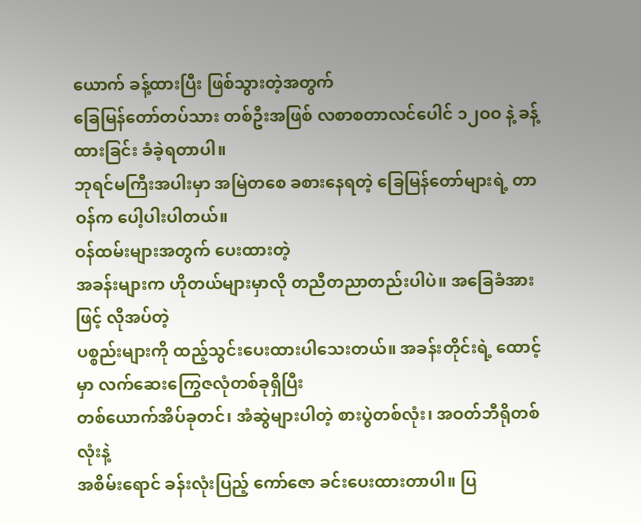ယောက် ခန့်ထားပြီး ဖြစ်သွားတဲ့အတွက်
ခြေမြန်တော်တပ်သား တစ်ဦးအဖြစ် လစာစတာလင်ပေါင် ၁၂ဝဝ နဲ့ ခန့်ထားခြင်း ခံခဲ့ရတာပါ။
ဘုရင်မကြီးအပါးမှာ အမြဲတစေ ခစားနေရတဲ့ ခြေမြန်တော်များရဲ့ တာဝန်က ပေါ့ပါးပါတယ်။
ဝန်ထမ်းများအတွက် ပေးထားတဲ့
အခန်းများက ဟိုတယ်များမှာလို တညီတညာတည်းပါပဲ။ အခြေခံအားဖြင့် လိုအပ်တဲ့
ပစ္စည်းများကို ထည့်သွင်းပေးထားပါသေးတယ်။ အခန်းတိုင်းရဲ့ ထောင့်မှာ လက်ဆေးကြွေဇလုံတစ်ခုရှိပြီး
တစ်ယောက်အိပ်ခုတင်၊ အံဆွဲများပါတဲ့ စားပွဲတစ်လုံး၊ အဝတ်ဘီရိုတစ်လုံးနဲ့
အစိမ်းရောင် ခန်းလုံးပြည့် ကော်ဇော ခင်းပေးထားတာပါ။ ပြ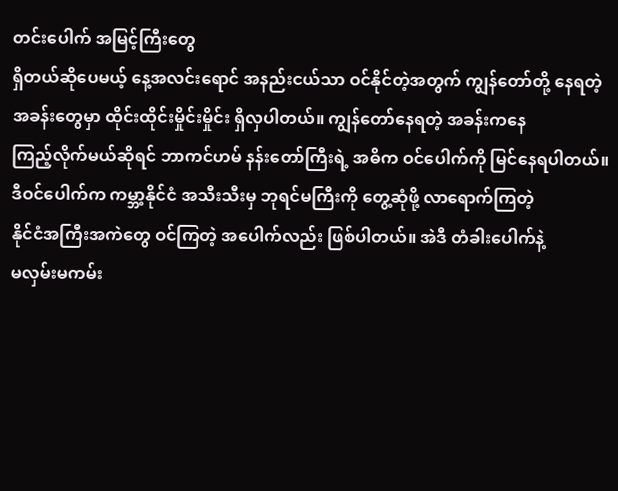တင်းပေါက် အမြင့်ကြီးတွေ
ရှိတယ်ဆိုပေမယ့် နေ့အလင်းရောင် အနည်းငယ်သာ ဝင်နိုင်တဲ့အတွက် ကျွန်တော်တို့ နေရတဲ့
အခန်းတွေမှာ ထိုင်းထိုင်းမှိုင်းမှိုင်း ရှိလှပါတယ်။ ကျွန်တော်နေရတဲ့ အခန်းကနေ
ကြည့်လိုက်မယ်ဆိုရင် ဘာကင်ဟမ် နန်းတော်ကြီးရဲ့ အဓိက ဝင်ပေါက်ကို မြင်နေရပါတယ်။
ဒီဝင်ပေါက်က ကမ္ဘာ့နိုင်ငံ အသီးသီးမှ ဘုရင်မကြီးကို တွေ့ဆုံဖို့ လာရောက်ကြတဲ့
နိုင်ငံအကြီးအကဲတွေ ဝင်ကြတဲ့ အပေါက်လည်း ဖြစ်ပါတယ်။ အဲဒီ တံခါးပေါက်နဲ့
မလှမ်းမကမ်း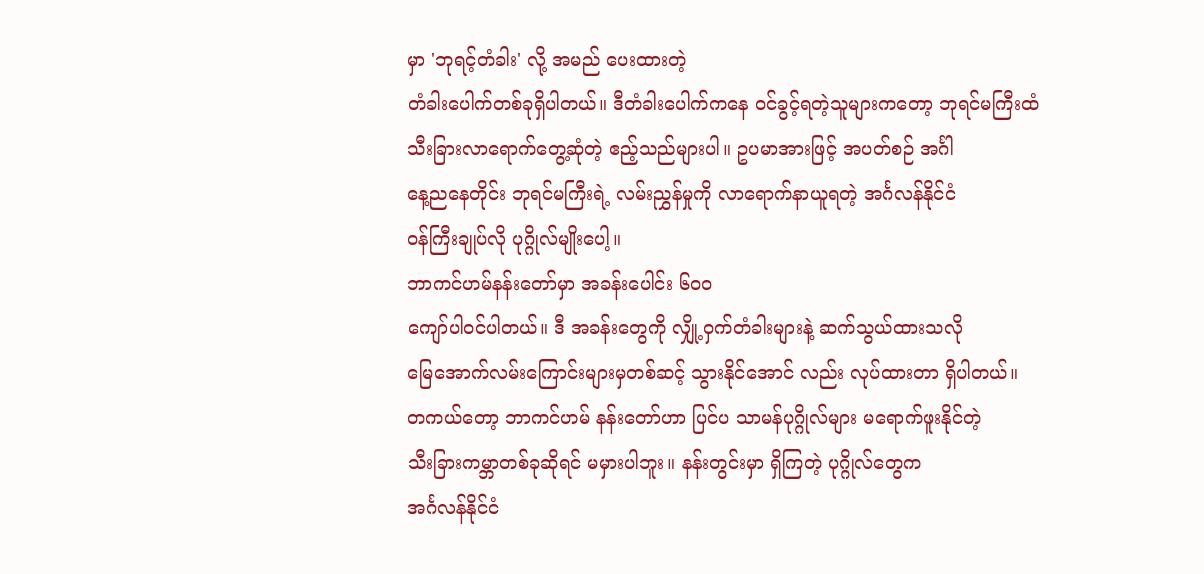မှာ 'ဘုရင့်တံခါး' လို့ အမည် ပေးထားတဲ့
တံခါးပေါက်တစ်ခုရှိပါတယ်။ ဒီတံခါးပေါက်ကနေ ဝင်ခွင့်ရတဲ့သူများကတော့ ဘုရင်မကြီးထံ
သီးခြားလာရောက်တွေ့ဆုံတဲ့ ဧည့်သည်များပါ။ ဥပမာအားဖြင့် အပတ်စဉ် အင်္ဂါ
နေ့ညနေတိုင်း ဘုရင်မကြီးရဲ့ လမ်းညွှန်မှုကို လာရောက်နာယူရတဲ့ အင်္ဂလန်နိုင်ငံ
ဝန်ကြီးချုပ်လို ပုဂ္ဂိုလ်မျိုးပေါ့။
ဘာကင်ဟမ်နန်းတော်မှာ အခန်းပေါင်း ၆ဝဝ
ကျော်ပါဝင်ပါတယ်။ ဒီ အခန်းတွေကို လျှို့ဝှက်တံခါးများနဲ့ ဆက်သွယ်ထားသလို
မြေအောက်လမ်းကြောင်းများမှတစ်ဆင့် သွားနိုင်အောင် လည်း လုပ်ထားတာ ရှိပါတယ်။
တကယ်တော့ ဘာကင်ဟမ် နန်းတော်ဟာ ပြင်ပ သာမန်ပုဂ္ဂိုလ်များ မရောက်ဖူးနိုင်တဲ့
သီးခြားကမ္ဘာတစ်ခုဆိုရင် မမှားပါဘူး။ နန်းတွင်းမှာ ရှိကြတဲ့ ပုဂ္ဂိုလ်တွေက
အင်္ဂလန်နိုင်ငံ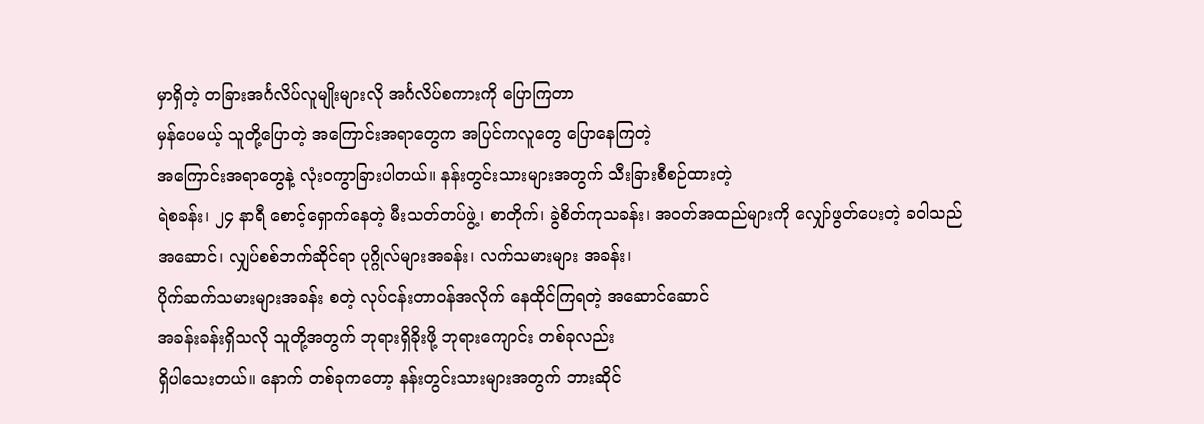မှာရှိတဲ့ တခြားအင်္ဂလိပ်လူမျိုးများလို အင်္ဂလိပ်စကားကို ပြောကြတာ
မှန်ပေမယ့် သူတို့ပြောတဲ့ အကြောင်းအရာတွေက အပြင်ကလူတွေ ပြောနေကြတဲ့
အကြောင်းအရာတွေနဲ့ လုံးဝကွာခြားပါတယ်။ နန်းတွင်းသားများအတွက် သီးခြားစီစဉ်ထားတဲ့
ရဲစခန်း၊ ၂၄ နာရီ စောင့်ရှောက်နေတဲ့ မီးသတ်တပ်ဖွဲ့၊ စာတိုက်၊ ခွဲစိတ်ကုသခန်း၊ အဝတ်အထည်များကို လျှော်ဖွတ်ပေးတဲ့ ခဝါသည်
အဆောင်၊ လျှပ်စစ်ဘက်ဆိုင်ရာ ပုဂ္ဂိုလ်များအခန်း၊ လက်သမားများ အခန်း၊
ပိုက်ဆက်သမားများအခန်း စတဲ့ လုပ်ငန်းတာဝန်အလိုက် နေထိုင်ကြရတဲ့ အဆောင်ဆောင်
အခန်းခန်းရှိသလို သူတို့အတွက် ဘုရားရှိခိုးဖို့ ဘုရားကျောင်း တစ်ခုလည်း
ရှိပါသေးတယ်။ နောက် တစ်ခုကတော့ နန်းတွင်းသားများအတွက် ဘားဆိုင်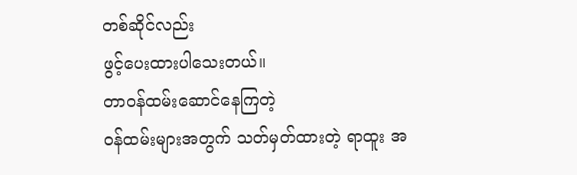တစ်ဆိုင်လည်း
ဖွင့်ပေးထားပါသေးတယ်။
တာဝန်ထမ်းဆောင်နေကြတဲ့
ဝန်ထမ်းများအတွက် သတ်မှတ်ထားတဲ့ ရာထူး အ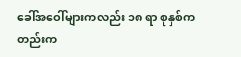ခေါ်အဝေါ်များကလည်း ၁၈ ရာ စုနှစ်ကတည်းက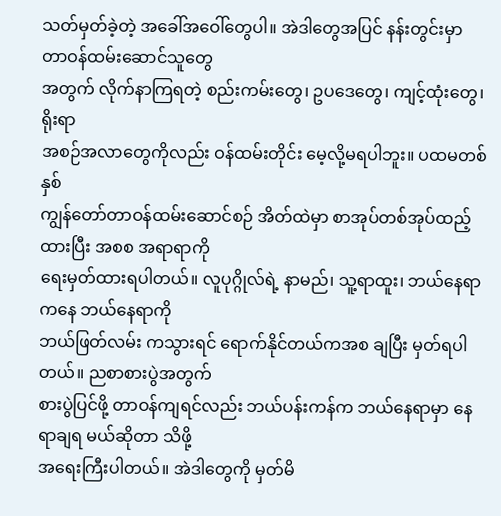သတ်မှတ်ခဲ့တဲ့ အခေါ်အဝေါ်တွေပါ။ အဲဒါတွေအပြင် နန်းတွင်းမှာ တာဝန်ထမ်းဆောင်သူတွေ
အတွက် လိုက်နာကြရတဲ့ စည်းကမ်းတွေ၊ ဥပဒေတွေ၊ ကျင့်ထုံးတွေ၊ ရိုးရာ
အစဉ်အလာတွေကိုလည်း ဝန်ထမ်းတိုင်း မေ့လို့မရပါဘူး။ ပထမတစ်နှစ်
ကျွန်တော်တာဝန်ထမ်းဆောင်စဉ် အိတ်ထဲမှာ စာအုပ်တစ်အုပ်ထည့်ထားပြီး အစစ အရာရာကို
ရေးမှတ်ထားရပါတယ်။ လူပုဂ္ဂိုလ်ရဲ့ နာမည်၊ သူ့ရာထူး၊ ဘယ်နေရာကနေ ဘယ်နေရာကို
ဘယ်ဖြတ်လမ်း ကသွားရင် ရောက်နိုင်တယ်ကအစ ချပြီး မှတ်ရပါတယ်။ ညစာစားပွဲအတွက်
စားပွဲပြင်ဖို့ တာဝန်ကျရင်လည်း ဘယ်ပန်းကန်က ဘယ်နေရာမှာ နေရာချရ မယ်ဆိုတာ သိဖို့
အရေးကြီးပါတယ်။ အဲဒါတွေကို မှတ်မိ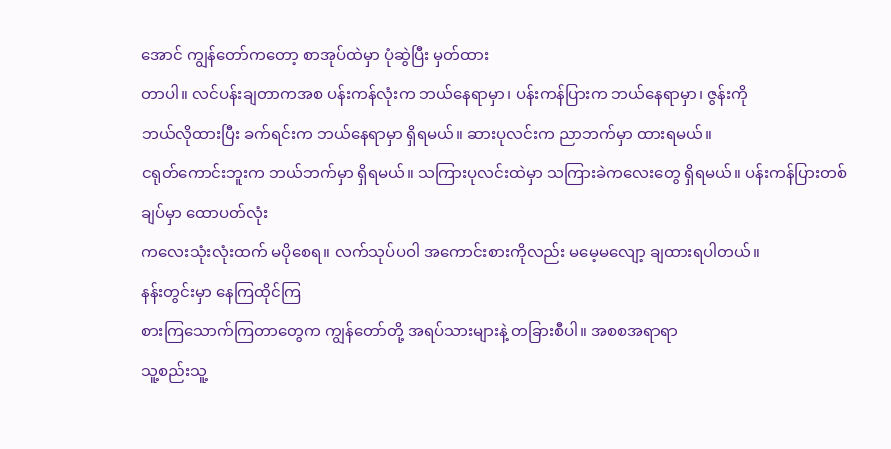အောင် ကျွန်တော်ကတော့ စာအုပ်ထဲမှာ ပုံဆွဲပြီး မှတ်ထား
တာပါ။ လင်ပန်းချတာကအစ ပန်းကန်လုံးက ဘယ်နေရာမှာ၊ ပန်းကန်ပြားက ဘယ်နေရာမှာ၊ ဇွန်းကို
ဘယ်လိုထားပြီး ခက်ရင်းက ဘယ်နေရာမှာ ရှိရမယ်။ ဆားပုလင်းက ညာဘက်မှာ ထားရမယ်။
ငရုတ်ကောင်းဘူးက ဘယ်ဘက်မှာ ရှိရမယ်။ သကြားပုလင်းထဲမှာ သကြားခဲကလေးတွေ ရှိရမယ်။ ပန်းကန်ပြားတစ်ချပ်မှာ ထောပတ်လုံး
ကလေးသုံးလုံးထက် မပိုစေရ။ လက်သုပ်ပဝါ အကောင်းစားကိုလည်း မမေ့မလျော့ ချထားရပါတယ်။
နန်းတွင်းမှာ နေကြထိုင်ကြ
စားကြသောက်ကြတာတွေက ကျွန်တော်တို့ အရပ်သားများနဲ့ တခြားစီပါ။ အစစအရာရာ
သူ့စည်းသူ့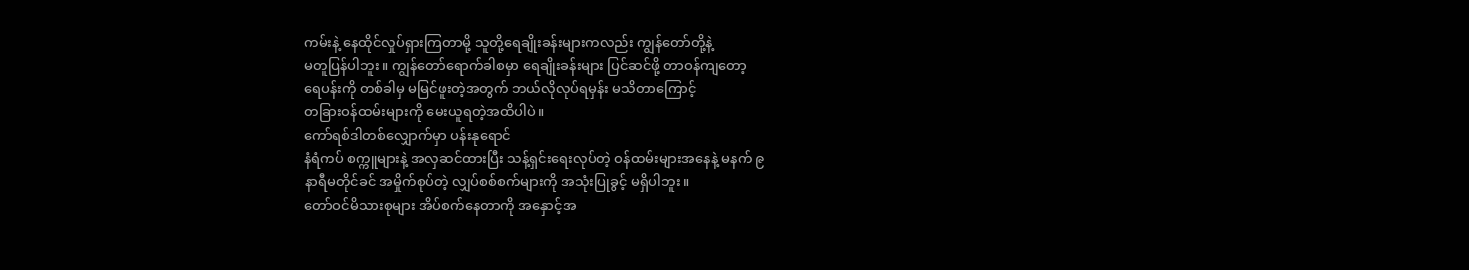ကမ်းနဲ့ နေထိုင်လှုပ်ရှားကြတာမို့ သူတို့ရေချိုးခန်းများကလည်း ကျွန်တော်တို့နဲ့
မတူပြန်ပါဘူး။ ကျွန်တော်ရောက်ခါစမှာ ရေချိုးခန်းများ ပြင်ဆင်ဖို့ တာဝန်ကျတော့
ရေပန်းကို တစ်ခါမှ မမြင်ဖူးတဲ့အတွက် ဘယ်လိုလုပ်ရမှန်း မသိတာကြောင့်
တခြားဝန်ထမ်းများကို မေးယူရတဲ့အထိပါပဲ။
ကော်ရစ်ဒါတစ်လျှောက်မှာ ပန်းနုရောင်
နံရံကပ် စက္ကူများနဲ့ အလှဆင်ထားပြီး သန့်ရှင်းရေးလုပ်တဲ့ ဝန်ထမ်းများအနေနဲ့ မနက် ၉
နာရီမတိုင်ခင် အမှိုက်စုပ်တဲ့ လျှပ်စစ်စက်များကို အသုံးပြုခွင့် မရှိပါဘူး။
တော်ဝင်မိသားစုများ အိပ်စက်နေတာကို အနှောင့်အ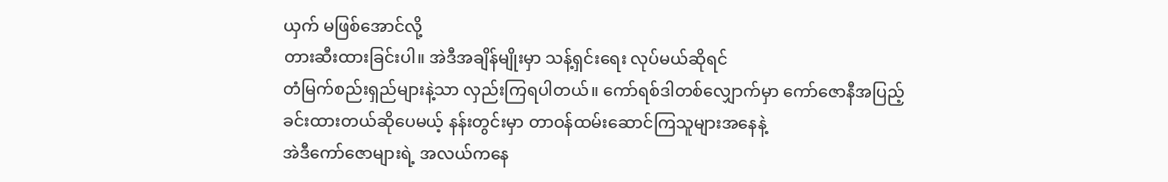ယှက် မဖြစ်အောင်လို့
တားဆီးထားခြင်းပါ။ အဲဒီအချိန်မျိုးမှာ သန့်ရှင်းရေး လုပ်မယ်ဆိုရင်
တံမြက်စည်းရှည်များနဲ့သာ လှည်းကြရပါတယ်။ ကော်ရစ်ဒါတစ်လျှောက်မှာ ကော်ဇောနီအပြည့်
ခင်းထားတယ်ဆိုပေမယ့် နန်းတွင်းမှာ တာဝန်ထမ်းဆောင်ကြသူများအနေနဲ့
အဲဒီကော်ဇောများရဲ့ အလယ်ကနေ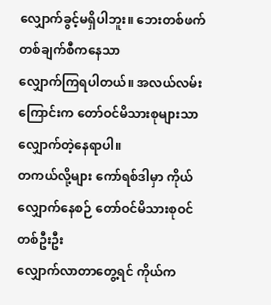လျှောက်ခွင့်မရှိပါဘူး။ ဘေးတစ်ဖက်တစ်ချက်စီကနေသာ
လျှောက်ကြရပါတယ်။ အလယ်လမ်းကြောင်းက တော်ဝင်မိသားစုများသာ လျှောက်တဲ့နေရာပါ။
တကယ်လို့များ ကော်ရစ်ဒါမှာ ကိုယ်လျှောက်နေစဉ် တော်ဝင်မိသားစုဝင် တစ်ဦးဦး
လျှောက်လာတာတွေ့ရင် ကိုယ်က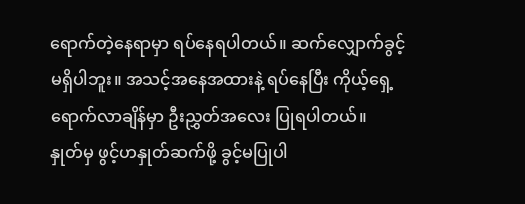ရောက်တဲ့နေရာမှာ ရပ်နေရပါတယ်။ ဆက်လျှောက်ခွင့်
မရှိပါဘူး။ အသင့်အနေအထားနဲ့ ရပ်နေပြီး ကိုယ့်ရှေ့ရောက်လာချိန်မှာ ဦးညွှတ်အလေး ပြုရပါတယ်။
နှုတ်မှ ဖွင့်ဟနှုတ်ဆက်ဖို့ ခွင့်မပြုပါ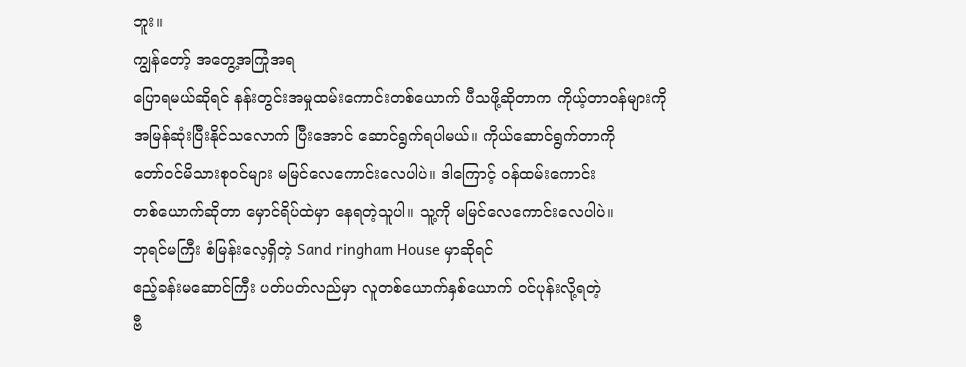ဘူး။
ကျွန်တော့် အတွေ့အကြုံအရ
ပြောရမယ်ဆိုရင် နန်းတွင်းအမှုထမ်းကောင်းတစ်ယောက် ပီသဖို့ဆိုတာက ကိုယ့်တာဝန်များကို
အမြန်ဆုံးပြီးနိုင်သလောက် ပြီးအောင် ဆောင်ရွက်ရပါမယ်။ ကိုယ်ဆောင်ရွက်တာကို
တော်ဝင်မိသားစုဝင်များ မမြင်လေကောင်းလေပါပဲ။ ဒါကြောင့် ဝန်ထမ်းကောင်း
တစ်ယောက်ဆိုတာ မှောင်ရိပ်ထဲမှာ နေရတဲ့သူပါ။ သူ့ကို မမြင်လေကောင်းလေပါပဲ။
ဘုရင်မကြီး စံမြန်းလေ့ရှိတဲ့ Sand ringham House မှာဆိုရင်
ဧည့်ခန်းမဆောင်ကြီး ပတ်ပတ်လည်မှာ လူတစ်ယောက်နှစ်ယောက် ဝင်ပုန်းလို့ရတဲ့
ဗီ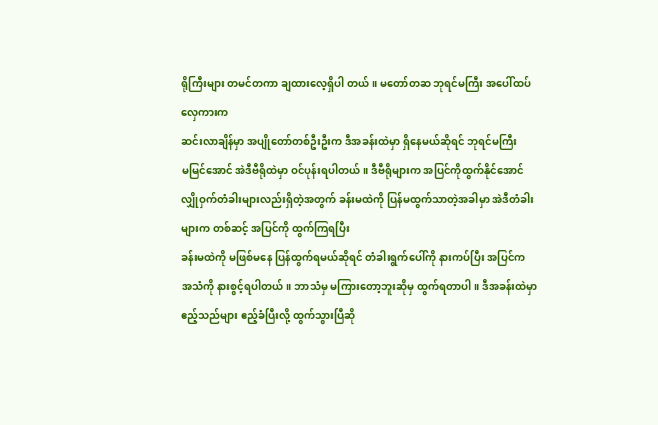ရိုကြီးများ တမင်တကာ ချထားလေ့ရှိပါ တယ်။ မတော်တဆ ဘုရင်မကြီး အပေါ်ထပ်လှေကားက
ဆင်းလာချိန်မှာ အပျိုတော်တစ်ဦးဦးက ဒီအခန်းထဲမှာ ရှိနေမယ်ဆိုရင် ဘုရင်မကြီး
မမြင်အောင် အဲဒီဗီရိုထဲမှာ ဝင်ပုန်းရပါတယ်။ ဒီဗီရိုများက အပြင်ကိုထွက်နိုင်အောင်
လျှိုဝှက်တံခါးများလည်းရှိတဲ့အတွက် ခန်းမထဲကို ပြန်မထွက်သာတဲ့အခါမှာ အဲဒီတံခါးများက တစ်ဆင့် အပြင်ကို ထွက်ကြရပြီး
ခန်းမထဲကို မဖြစ်မနေ ပြန်ထွက်ရမယ်ဆိုရင် တံခါးရွက်ပေါ်ကို နားကပ်ပြီး အပြင်က
အသံကို နားစွင့်ရပါတယ်။ ဘာသံမှ မကြားတော့ဘူးဆိုမှ ထွက်ရတာပါ။ ဒီအခန်းထဲမှာ
ဧည့်သည်များ ဧည့်ခံပြီးလို့ ထွက်သွားပြီဆို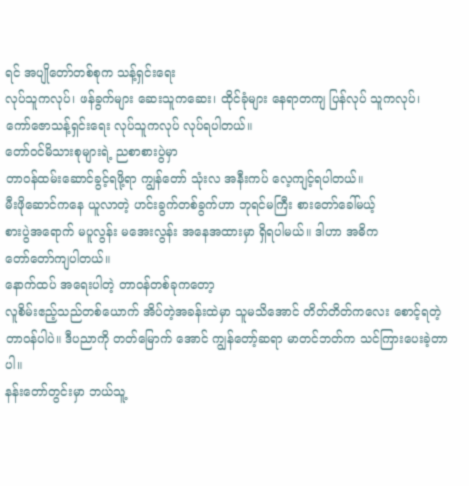ရင် အပျိုတော်တစ်စုက သန့်ရှင်းရေး
လုပ်သူကလုပ်၊ ဖန်ခွက်များ ဆေးသူကဆေး၊ ထိုင်ခုံများ နေရာတကျ ပြန်လုပ် သူကလုပ်၊
ကော်ဇောသန့်ရှင်းရေး လုပ်သူကလုပ် လုပ်ရပါတယ်။
တော်ဝင်မိသားစုများရဲ့ ညစာစားပွဲမှာ
တာဝန်ထမ်းဆောင်ခွင့်ရဖို့ရာ ကျွန်တော် သုံးလ အနီးကပ် လေ့ကျင့်ရပါတယ်။
မီးဖိုဆောင်ကနေ ယူလာတဲ့ ဟင်းခွက်တစ်ခွက်ဟာ ဘုရင်မကြီး စားတော်ခေါ်မယ့်
စားပွဲအရောက် မပူလွန်း မအေးလွန်း အနေအထားမှာ ရှိရပါမယ်။ ဒါဟာ အဓိက
တော်တော်ကျပါတယ်။
နောက်ထပ် အရေးပါတဲ့ တာဝန်တစ်ခုကတော့
လူစိမ်းဧည့်သည်တစ်ယောက် အိပ်တဲ့အခန်းထဲမှာ သူမသိအောင် တိတ်တိတ်ကလေး စောင့်ရတဲ့
တာဝန်ပါပဲ။ ဒီပညာကို တတ်မြောက် အောင် ကျွန်တော့်ဆရာ မာတင်ဘတ်က သင်ကြားပေးခဲ့တာပါ။
နန်းတော်တွင်းမှာ ဘယ်သူ့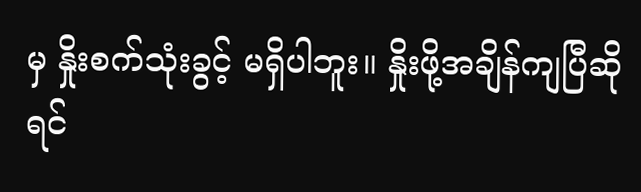မှ နှိုးစက်သုံးခွင့် မရှိပါဘူး။ နှိုးဖို့အချိန်ကျပြီဆိုရင်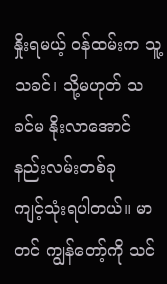နှိုးရမယ့် ဝန်ထမ်းက သူ့သခင်၊ သို့မဟုတ် သခင်မ နိုးလာအောင် နည်းလမ်းတစ်ခု
ကျင့်သုံးရပါတယ်။ မာတင် ကျွန်တော့်ကို သင်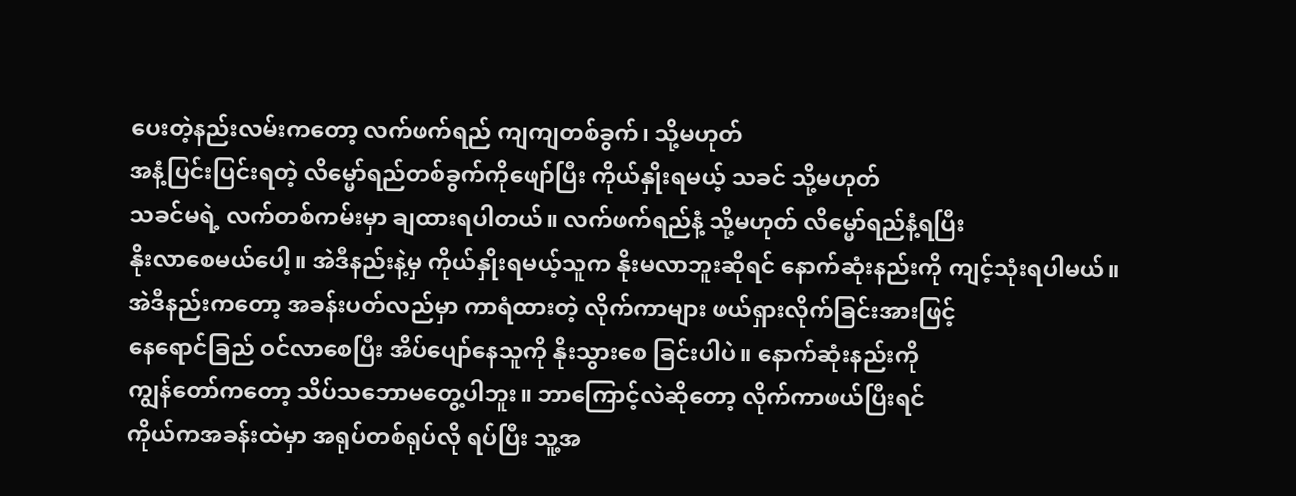ပေးတဲ့နည်းလမ်းကတော့ လက်ဖက်ရည် ကျကျတစ်ခွက်၊ သို့မဟုတ်
အနံ့ပြင်းပြင်းရတဲ့ လိမ္မော်ရည်တစ်ခွက်ကိုဖျော်ပြီး ကိုယ်နှိုးရမယ့် သခင် သို့မဟုတ်
သခင်မရဲ့ လက်တစ်ကမ်းမှာ ချထားရပါတယ်။ လက်ဖက်ရည်နံ့ သို့မဟုတ် လိမ္မော်ရည်နံ့ရပြီး
နိုးလာစေမယ်ပေါ့။ အဲဒီနည်းနဲ့မှ ကိုယ်နှိုးရမယ့်သူက နိုးမလာဘူးဆိုရင် နောက်ဆုံးနည်းကို ကျင့်သုံးရပါမယ်။
အဲဒီနည်းကတော့ အခန်းပတ်လည်မှာ ကာရံထားတဲ့ လိုက်ကာများ ဖယ်ရှားလိုက်ခြင်းအားဖြင့်
နေရောင်ခြည် ဝင်လာစေပြီး အိပ်ပျော်နေသူကို နိုးသွားစေ ခြင်းပါပဲ။ နောက်ဆုံးနည်းကို
ကျွန်တော်ကတော့ သိပ်သဘောမတွေ့ပါဘူး။ ဘာကြောင့်လဲဆိုတော့ လိုက်ကာဖယ်ပြီးရင်
ကိုယ်ကအခန်းထဲမှာ အရုပ်တစ်ရုပ်လို ရပ်ပြီး သူ့အ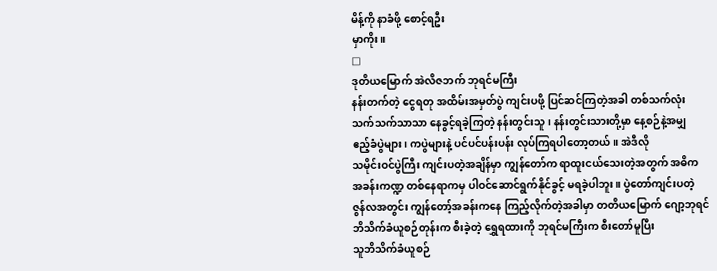မိန့်ကို နာခံဖို့ စောင့်ရဦး
မှာကိုး။
□
ဒုတိယမြောက် အဲလိဇဘက် ဘုရင်မကြီး
နန်းတက်တဲ့ ငွေရတု အထိမ်းအမှတ်ပွဲ ကျင်းပဖို့ ပြင်ဆင်ကြတဲ့အခါ တစ်သက်လုံး
သက်သက်သာသာ နေခွင့်ရခဲ့ကြတဲ့ နန်းတွင်းသူ၊ နန်းတွင်းသားတို့မှာ နေ့စဉ်နဲ့အမျှ
ဧည့်ခံပွဲများ၊ ကပွဲများနဲ့ ပင်ပင်ပန်းပန်း လုပ်ကြရပါတော့တယ်။ အဲဒီလို
သမိုင်းဝင်ပွဲကြီး ကျင်းပတဲ့အချိန်မှာ ကျွန်တော်က ရာထူးငယ်သေးတဲ့အတွက် အဓိက
အခန်းကဏ္ဍ တစ်နေရာကမှ ပါဝင်ဆောင်ရွက်နိုင်ခွင့် မရခဲ့ပါဘူး။ ပွဲတော်ကျင်းပတဲ့
ဇွန်လအတွင်း ကျွန်တော့်အခန်းကနေ ကြည့်လိုက်တဲ့အခါမှာ တတိယမြောက် ဂျော့ဘုရင်
ဘိသိက်ခံယူစဉ်တုန်းက စီးခဲ့တဲ့ ရွှေရထားကို ဘုရင်မကြီးက စီးတော်မူပြီး
သူဘိသိက်ခံယူစဉ်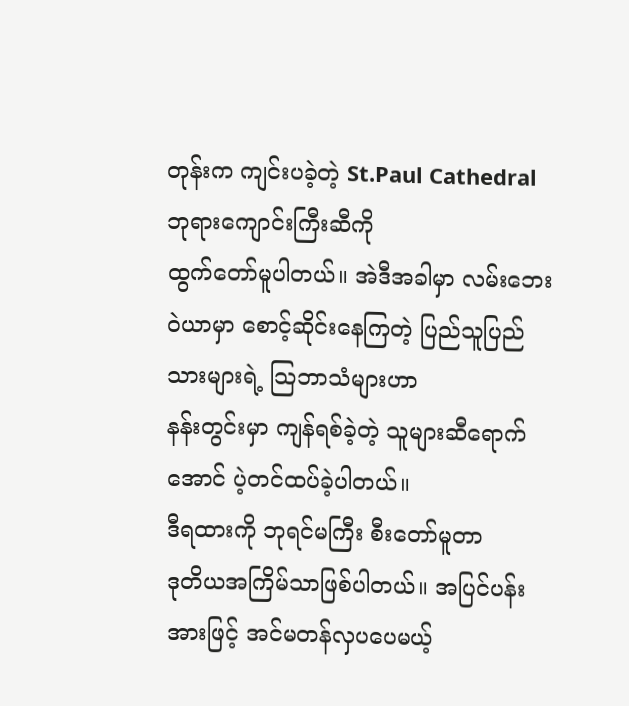တုန်းက ကျင်းပခဲ့တဲ့ St.Paul Cathedral ဘုရားကျောင်းကြီးဆီကို
ထွက်တော်မူပါတယ်။ အဲဒီအခါမှာ လမ်းဘေးဝဲယာမှာ စောင့်ဆိုင်းနေကြတဲ့ ပြည်သူပြည်သားများရဲ့ သြဘာသံများဟာ
နန်းတွင်းမှာ ကျန်ရစ်ခဲ့တဲ့ သူများဆီရောက်အောင် ပဲ့တင်ထပ်ခဲ့ပါတယ်။
ဒီရထားကို ဘုရင်မကြီး စီးတော်မူတာ
ဒုတိယအကြိမ်သာဖြစ်ပါတယ်။ အပြင်ပန်းအားဖြင့် အင်မတန်လှပပေမယ့်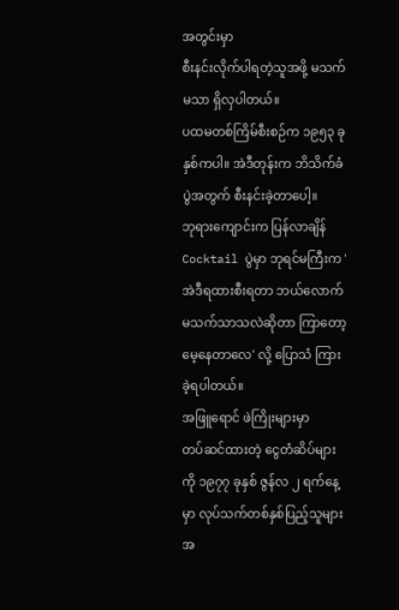အတွင်းမှာ
စီးနင်းလိုက်ပါရတဲ့သူအဖို့ မသက်မသာ ရှိလှပါတယ်။
ပထမတစ်ကြိမ်စီးစဉ်က ၁၉၅၃ ခုနှစ်ကပါ။ အဲဒီတုန်းက ဘိသိက်ခံပွဲအတွက် စီးနင်းခဲ့တာပေါ့။
ဘုရားကျောင်းက ပြန်လာချိန် Cocktail ပွဲမှာ ဘုရင်မကြီးက 'အဲဒီရထားစီးရတာ ဘယ်လောက် မသက်သာသလဲဆိုတာ ကြာတော့မေ့နေတာလေ' လို့ ပြောသံ ကြားခဲ့ရပါတယ်။
အဖြူရောင် ဖဲကြိုးများမှာ
တပ်ဆင်ထားတဲ့ ငွေတံဆိပ်များကို ၁၉၇၇ ခုနှစ် ဇွန်လ ၂ ရက်နေ့မှာ လုပ်သက်တစ်နှစ်ပြည့်သူများအ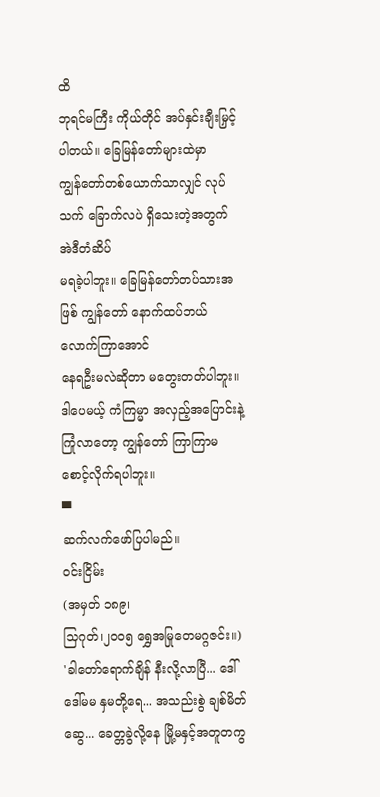ထိ
ဘုရင်မကြီး ကိုယ်တိုင် အပ်နှင်းချီးမြှင့်ပါတယ်။ ခြေမြန်တော်များထဲမှာ
ကျွန်တော်တစ်ယောက်သာလျှင် လုပ်သက် ခြောက်လပဲ ရှိသေးတဲ့အတွက် အဲဒီတံဆိပ်
မရခဲ့ပါဘူး။ ခြေမြန်တော်တပ်သားအဖြစ် ကျွန်တော် နောက်ထပ်ဘယ်လောက်ကြာအောင်
နေရဦးမလဲဆိုတာ မတွေးတတ်ပါဘူး။
ဒါပေမယ့် ကံကြမ္မာ အလှည့်အပြောင်းနဲ့
ကြုံလာတော့ ကျွန်တော် ကြာကြာမစောင့်လိုက်ရပါဘူး။
▀
ဆက်လက်ဖော်ပြပါမည်။
ဝင်းငြိမ်း
(အမှတ် ၁၈၉၊
သြဂုတ်၊၂၀၀၅ ရွှေအမြုတေမဂ္ဂဇင်း။)
'ခါတော်ရောက်ချိန် နီးလို့လာပြီ... ဒေါ်ဒေါ်မမ နှမတို့ရေ... အသည်းစွဲ ချစ်မိတ်ဆွေ... ခေတ္တခွဲလို့နေ မြို့မနှင့်အတူတကွ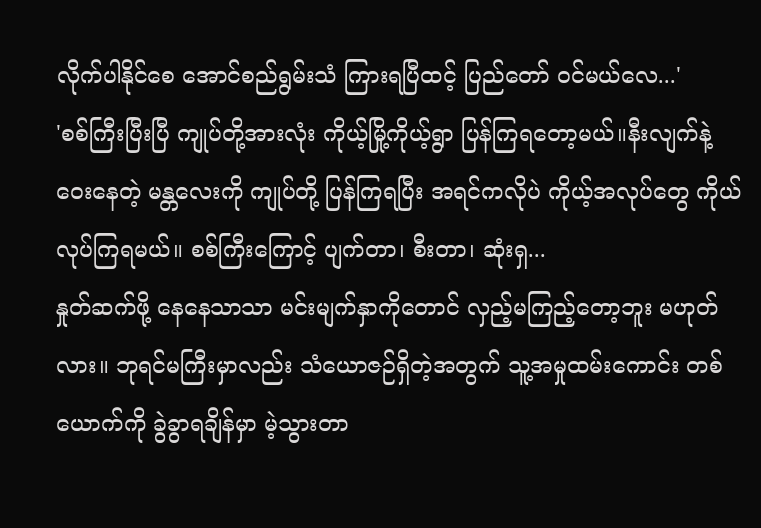လိုက်ပါနိုင်စေ အောင်စည်ရွမ်းသံ ကြားရပြီထင့် ပြည်တော် ဝင်မယ်လေ...'
'စစ်ကြီးပြီးပြီ ကျုပ်တို့အားလုံး ကိုယ့်မြို့ကိုယ့်ရွာ ပြန်ကြရတော့မယ်။နီးလျက်နဲ့ဝေးနေတဲ့ မန္တလေးကို ကျုပ်တို့ ပြန်ကြရပြီး အရင်ကလိုပဲ ကိုယ့်အလုပ်တွေ ကိုယ်လုပ်ကြရမယ်။ စစ်ကြီးကြောင့် ပျက်တာ၊ စီးတာ၊ ဆုံးရှ...
နှုတ်ဆက်ဖို့ နေနေသာသာ မင်းမျက်နှာကိုတောင် လှည့်မကြည့်တော့ဘူး မဟုတ်လား။ ဘုရင်မကြီးမှာလည်း သံယောဇဉ်ရှိတဲ့အတွက် သူ့အမှုထမ်းကောင်း တစ်ယောက်ကို ခွဲခွာရချိန်မှာ မဲ့သွားတာ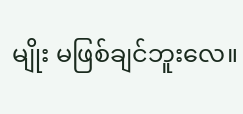မျိုး မဖြစ်ချင်ဘူးလေ။